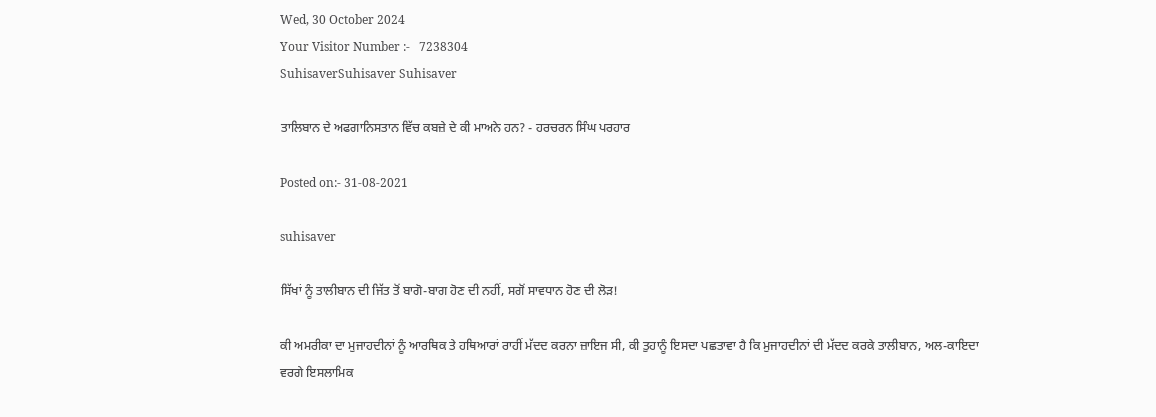Wed, 30 October 2024
Your Visitor Number :-   7238304
SuhisaverSuhisaver Suhisaver

ਤਾਲਿਬਾਨ ਦੇ ਅਫਗਾਨਿਸਤਾਨ ਵਿੱਚ ਕਬਜ਼ੇ ਦੇ ਕੀ ਮਾਅਨੇ ਹਨ? - ਹਰਚਰਨ ਸਿੰਘ ਪਰਹਾਰ

Posted on:- 31-08-2021

suhisaver

ਸਿੱਖਾਂ ਨੂੰ ਤਾਲੀਬਾਨ ਦੀ ਜਿੱਤ ਤੋਂ ਬਾਗੋ-ਬਾਗ ਹੋਣ ਦੀ ਨਹੀਂ, ਸਗੋਂ ਸਾਵਧਾਨ ਹੋਣ ਦੀ ਲੋੜ!

ਕੀ ਅਮਰੀਕਾ ਦਾ ਮੁਜਾਹਦੀਨਾਂ ਨੂੰ ਆਰਥਿਕ ਤੇ ਹਥਿਆਰਾਂ ਰਾਹੀਂ ਮੱਦਦ ਕਰਨਾ ਜ਼ਾਇਜ ਸੀ, ਕੀ ਤੁਹਾਨੂੰ ਇਸਦਾ ਪਛਤਾਵਾ ਹੈ ਕਿ ਮੁਜਾਹਦੀਨਾਂ ਦੀ ਮੱਦਦ ਕਰਕੇ ਤਾਲੀਬਾਨ, ਅਲ-ਕਾਇਦਾ ਵਰਗੇ ਇਸਲਾਮਿਕ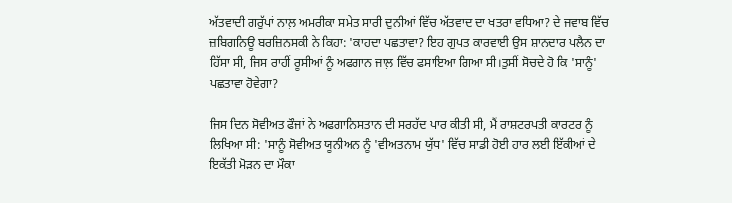ਅੱਤਵਾਦੀ ਗਰੁੱਪਾਂ ਨਾਲ਼ ਅਮਰੀਕਾ ਸਮੇਤ ਸਾਰੀ ਦੁਨੀਆਂ ਵਿੱਚ ਅੱਤਵਾਦ ਦਾ ਖਤਰਾ ਵਧਿਆ? ਦੇ ਜਵਾਬ ਵਿੱਚ ਜ਼ਬਿਗਨਿਊ ਬਰਜ਼ਿਨਸਕੀ ਨੇ ਕਿਹਾ: 'ਕਾਹਦਾ ਪਛਤਾਵਾ? ਇਹ ਗੁਪਤ ਕਾਰਵਾਈ ਉਸ ਸ਼ਾਨਦਾਰ ਪਲੈਨ ਦਾ ਹਿੱਸਾ ਸੀ, ਜਿਸ ਰਾਹੀਂ ਰੂਸੀਆਂ ਨੂੰ ਅਫਗਾਨ ਜਾਲ਼ ਵਿੱਚ ਫਸਾਇਆ ਗਿਆ ਸੀ।ਤੁਸੀਂ ਸੋਚਦੇ ਹੋ ਕਿ 'ਸਾਨੂੰ' ਪਛਤਾਵਾ ਹੋਵੇਗਾ?

ਜਿਸ ਦਿਨ ਸੋਵੀਅਤ ਫੌਜਾਂ ਨੇ ਅਫਗਾਨਿਸਤਾਨ ਦੀ ਸਰਹੱਦ ਪਾਰ ਕੀਤੀ ਸੀ, ਮੈਂ ਰਾਸ਼ਟਰਪਤੀ ਕਾਰਟਰ ਨੂੰ ਲਿਖਿਆ ਸੀ: 'ਸਾਨੂੰ ਸੋਵੀਅਤ ਯੂਨੀਅਨ ਨੂੰ 'ਵੀਅਤਨਾਮ ਯੁੱਧ' ਵਿੱਚ ਸਾਡੀ ਹੋਈ ਹਾਰ ਲਈ ਇੱਕੀਆਂ ਦੇ ਇਕੱਤੀ ਮੋੜਨ ਦਾ ਮੌਕਾ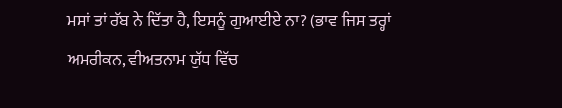ਮਸਾਂ ਤਾਂ ਰੱਬ ਨੇ ਦਿੱਤਾ ਹੈ, ਇਸਨੂੰ ਗੁਆਈਏ ਨਾ? (ਭਾਵ ਜਿਸ ਤਰ੍ਹਾਂ ਅਮਰੀਕਨ, ਵੀਅਤਨਾਮ ਯੁੱਧ ਵਿੱਚ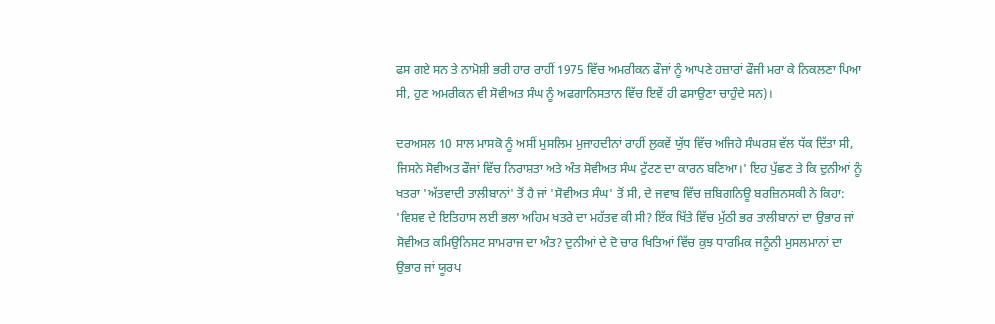ਫਸ ਗਏ ਸਨ ਤੇ ਨਾਮੋਸ਼ੀ ਭਰੀ ਹਾਰ ਰਾਹੀਂ 1975 ਵਿੱਚ ਅਮਰੀਕਨ ਫੌਜਾਂ ਨੂੰ ਆਪਣੇ ਹਜ਼ਾਰਾਂ ਫੌਜੀ ਮਰਾ ਕੇ ਨਿਕਲਣਾ ਪਿਆ ਸੀ, ਹੁਣ ਅਮਰੀਕਨ ਵੀ ਸੋਵੀਅਤ ਸੰਘ ਨੂੰ ਅਫਗਾਨਿਸਤਾਨ ਵਿੱਚ ਇਵੇਂ ਹੀ ਫਸਾਉਣਾ ਚਾਹੁੰਦੇ ਸਨ)।

ਦਰਅਸਲ 10 ਸਾਲ ਮਾਸਕੋ ਨੂੰ ਅਸੀਂ ਮੁਸਲਿਮ ਮੁਜਾਹਦੀਨਾਂ ਰਾਹੀਂ ਲੁਕਵੇਂ ਯੁੱਧ ਵਿੱਚ ਅਜਿਹੇ ਸੰਘਰਸ਼ ਵੱਲ ਧੱਕ ਦਿੱਤਾ ਸੀ, ਜਿਸਨੇ ਸੋਵੀਅਤ ਫੌਜਾਂ ਵਿੱਚ ਨਿਰਾਸ਼ਤਾ ਅਤੇ ਅੰਤ ਸੋਵੀਅਤ ਸੰਘ ਟੁੱਟਣ ਦਾ ਕਾਰਨ ਬਣਿਆ।' ਇਹ ਪੁੱਛਣ ਤੇ ਕਿ ਦੁਨੀਆਂ ਨੂੰ ਖਤਰਾ 'ਅੱਤਵਾਦੀ ਤਾਲੀਬਾਨਾਂ' ਤੋਂ ਹੈ ਜਾਂ 'ਸੋਵੀਅਤ ਸੰਘ' ਤੋਂ ਸੀ, ਦੇ ਜਵਾਬ ਵਿੱਚ ਜ਼ਬਿਗਨਿਊ ਬਰਜ਼ਿਨਸਕੀ ਨੇ ਕਿਹਾ: 'ਵਿਸ਼ਵ ਦੇ ਇਤਿਹਾਸ ਲਈ ਭਲਾ ਅਹਿਮ ਖਤਰੇ ਦਾ ਮਹੱਤਵ ਕੀ ਸੀ? ਇੱਕ ਖਿੱਤੇ ਵਿੱਚ ਮੁੱਠੀ ਭਰ ਤਾਲੀਬਾਨਾਂ ਦਾ ਉਭਾਰ ਜਾਂ ਸੋਵੀਅਤ ਕਮਿਉਨਿਸਟ ਸਾਮਰਾਜ ਦਾ ਅੰਤ? ਦੁਨੀਆਂ ਦੇ ਦੋ ਚਾਰ ਖਿਤਿਆਂ ਵਿੱਚ ਕੁਝ ਧਾਰਮਿਕ ਜਨੂੰਨੀ ਮੁਸਲਮਾਨਾਂ ਦਾ ਉਭਾਰ ਜਾਂ ਯੂਰਪ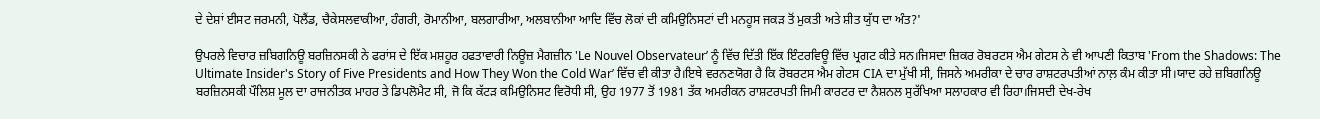ਦੇ ਦੇਸ਼ਾਂ ਈਸਟ ਜਰਮਨੀ, ਪੋਲੈਂਡ, ਚੈਕੇਸਲਵਾਕੀਆ, ਹੰਗਰੀ, ਰੋਮਾਨੀਆ, ਬਲਗਾਰੀਆ, ਅਲਬਾਨੀਆ ਆਦਿ ਵਿੱਚ ਲੋਕਾਂ ਦੀ ਕਮਿਉਨਿਸਟਾਂ ਦੀ ਮਨਹੂਸ ਜਕੜ ਤੋਂ ਮੁਕਤੀ ਅਤੇ ਸ਼ੀਤ ਯੁੱਧ ਦਾ ਅੰਤ?'

ਉਪਰਲੇ ਵਿਚਾਰ ਜ਼ਬਿਗਨਿਊ ਬਰਜ਼ਿਨਸਕੀ ਨੇ ਫਰਾਂਸ ਦੇ ਇੱਕ ਮਸ਼ਹੂਰ ਹਫਤਾਵਾਰੀ ਨਿਊਜ਼ ਮੈਗਜ਼ੀਨ 'Le Nouvel Observateur’ ਨੂੰ ਵਿੱਚ ਦਿੱਤੀ ਇੱਕ ਇੰਟਰਵਿਊ ਵਿੱਚ ਪ੍ਰਗਟ ਕੀਤੇ ਸਨ।ਜਿਸਦਾ ਜ਼ਿਕਰ ਰੋਬਰਟਸ ਐਮ ਗੇਟਸ ਨੇ ਵੀ ਆਪਣੀ ਕਿਤਾਬ 'From the Shadows: The Ultimate Insider's Story of Five Presidents and How They Won the Cold War’ ਵਿੱਚ ਵੀ ਕੀਤਾ ਹੈ।ਇਥੇ ਵਰਨਣਯੋਗ ਹੈ ਕਿ ਰੋਬਰਟਸ ਐਮ ਗੇਟਸ CIA ਦਾ ਮੁੱਖੀ ਸੀ, ਜਿਸਨੇ ਅਮਰੀਕਾ ਦੇ ਚਾਰ ਰਾਸ਼ਟਰਪਤੀਆਂ ਨਾਲ਼ ਕੰਮ ਕੀਤਾ ਸੀ।ਯਾਦ ਰਹੇ ਜ਼ਬਿਗਨਿਊ ਬਰਜ਼ਿਨਸਕੀ ਪੌਲਿਸ਼ ਮੂਲ ਦਾ ਰਾਜਨੀਤਕ ਮਾਹਰ ਤੇ ਡਿਪਲੋਮੈਟ ਸੀ, ਜੋ ਕਿ ਕੱਟੜ ਕਮਿਉਨਿਸਟ ਵਿਰੋਧੀ ਸੀ, ਉਹ 1977 ਤੋਂ 1981 ਤੱਕ ਅਮਰੀਕਨ ਰਾਸ਼ਟਰਪਤੀ ਜਿਮੀ ਕਾਰਟਰ ਦਾ ਨੈਸ਼ਨਲ ਸੁਰੱਖਿਆ ਸਲਾਹਕਾਰ ਵੀ ਰਿਹਾ।ਜਿਸਦੀ ਦੇਖ-ਰੇਖ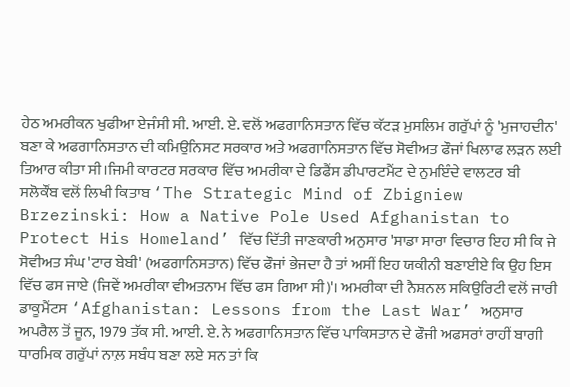ਹੇਠ ਅਮਰੀਕਨ ਖੁਫੀਆ ਏਜੰਸੀ ਸੀ. ਆਈ. ਏ. ਵਲੋਂ ਅਫਗਾਨਿਸਤਾਨ ਵਿੱਚ ਕੱਟੜ ਮੁਸਲਿਮ ਗਰੁੱਪਾਂ ਨੂੰ 'ਮੁਜਾਹਦੀਨ' ਬਣਾ ਕੇ ਅਫਗਾਨਿਸਤਾਨ ਦੀ ਕਮਿਉਨਿਸਟ ਸਰਕਾਰ ਅਤੇ ਅਫਗਾਨਿਸਤਾਨ ਵਿੱਚ ਸੋਵੀਅਤ ਫੌਜਾਂ ਖਿਲਾਫ ਲੜਨ ਲਈ ਤਿਆਰ ਕੀਤਾ ਸੀ।ਜਿਮੀ ਕਾਰਟਰ ਸਰਕਾਰ ਵਿੱਚ ਅਮਰੀਕਾ ਦੇ ਡਿਫੈਂਸ ਡੀਪਾਰਟਮੈਂਟ ਦੇ ਨੁਮਇੰਦੇ ਵਾਲਟਰ ਬੀ ਸਲੋਕੌਂਬ ਵਲੋਂ ਲਿਖੀ ਕਿਤਾਬ ‘The Strategic Mind of Zbigniew Brzezinski: How a Native Pole Used Afghanistan to Protect His Homeland’ ਵਿੱਚ ਦਿੱਤੀ ਜਾਣਕਾਰੀ ਅਨੁਸਾਰ 'ਸਾਡਾ ਸਾਰਾ ਵਿਚਾਰ ਇਹ ਸੀ ਕਿ ਜੇ ਸੋਵੀਅਤ ਸੰਘ 'ਟਾਰ ਬੇਬੀ' (ਅਫਗਾਨਿਸਤਾਨ) ਵਿੱਚ ਫੌਜਾਂ ਭੇਜਦਾ ਹੈ ਤਾਂ ਅਸੀਂ ਇਹ ਯਕੀਨੀ ਬਣਾਈਏ ਕਿ ਉਹ ਇਸ ਵਿੱਚ ਫਸ ਜਾਏ (ਜਿਵੇਂ ਅਮਰੀਕਾ ਵੀਅਤਨਾਮ ਵਿੱਚ ਫਸ ਗਿਆ ਸੀ)'। ਅਮਰੀਕਾ ਦੀ ਨੈਸ਼ਨਲ ਸਕਿਉਰਿਟੀ ਵਲੋਂ ਜਾਰੀ ਡਾਕੂਮੈਂਟਸ ‘Afghanistan: Lessons from the Last War’ ਅਨੁਸਾਰ ਅਪਰੈਲ ਤੋਂ ਜੂਨ, 1979 ਤੱਕ ਸੀ. ਆਈ. ਏ. ਨੇ ਅਫਗਾਨਿਸਤਾਨ ਵਿੱਚ ਪਾਕਿਸਤਾਨ ਦੇ ਫੌਜੀ ਅਫਸਰਾਂ ਰਾਹੀਂ ਬਾਗੀ ਧਾਰਮਿਕ ਗਰੁੱਪਾਂ ਨਾਲ਼ ਸਬੰਧ ਬਣਾ ਲਏ ਸਨ ਤਾਂ ਕਿ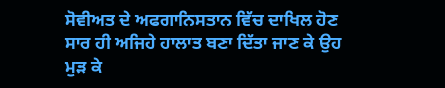ਸੋਵੀਅਤ ਦੇ ਅਫਗਾਨਿਸਤਾਨ ਵਿੱਚ ਦਾਖਿਲ ਹੋਣ ਸਾਰ ਹੀ ਅਜਿਹੇ ਹਾਲਾਤ ਬਣਾ ਦਿੱਤਾ ਜਾਣ ਕੇ ਉਹ ਮੁੜ ਕੇ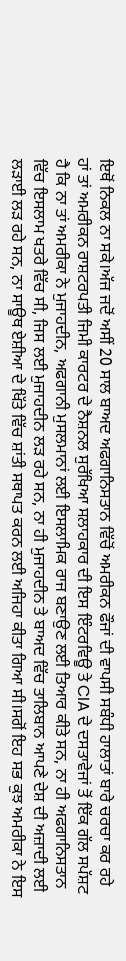ਇਥੋਂ ਨਿਕਲ ਨਾ ਸਕੇ।ਅੱਜ ਜਦੋਂ ਅਸੀਂ 20 ਸਾਲ ਬਾਅਦ ਅਫਗਾਨਿਸਤਾਨ ਵਿੱਚੋਂ ਅਮਰੀਕਨ ਫੌਜਾਂ ਦੀ ਵਾਪਸੀ ਸਬੰਧੀ ਹਾਲਾਤਾਂ ਬਾਰੇ ਚਰਚਾ ਕਰ ਰਹੇ ਹਾਂ ਤਾਂ ਅਮਰੀਕਨ ਰਾਸ਼ਟਰਪਤੀ ਜਿਮੀ ਕਾਰਟਰ ਦੇ ਨੈਸ਼ਨਲ ਸੁਰੱਖਿਆ ਸਲਾਹਕਾਰ ਦੀ ਇਸ ਇੰਟਰਵਿਊ ਤੇ CIA ਦੇ ਦਸਤਾਵੇਜਾਂ ਤੋਂ ਇੱਕ ਗੱਲ ਸਪੱਸ਼ਟ ਹੈ ਕਿ ਨਾ ਤਾਂ ਅਮਰੀਕਾ ਨੇ ਮੁਜਾਹਦੀਨ, ਅਫਗਾਨੀ ਮੁਸਲਮਾਨਾਂ ਲਈ ਇਸਲਾਮਿਕ ਰਾਜ ਬਣਾਉਣ ਲਈ ਤਿਆਰ ਕੀਤੇ ਸਨ, ਨਾ ਹੀ ਅਫਗਾਨਿਸਤਾਨ ਵਿੱਚ ਇਸਲਾਮ ਖਤਰੇ ਵਿੱਚ ਸੀ, ਜਿਸ ਲਈ ਮੁਜਾਹਦੀਨ ਲੜ ਰਹੇ ਸਨ, ਨਾ ਹੀ ਮੁਜਾਹਦੀਨ ਤੇ ਬਾਅਦ ਵਿੱਚ ਤਾਲਿਬਾਨ ਆਪਣੇ ਦੇਸ਼ ਦੀ ਅਜ਼ਾਦੀ ਲਈ ਲੜਾਈ ਲੜ ਰਹੇ ਸਨ, ਨਾ ਸਾਊਥ ਏਸ਼ੀਆ ਦੇ ਖਿੱਤੇ ਵਿੱਚ ਸ਼ਾਂਤੀ ਸਥਾਪਤ ਕਰਨ ਲਈ ਅਜਿਹਾ ਕੀਤਾ ਗਿਆ ਸੀ।ਸਗੋਂ ਇਹ ਸਭ ਕੁਝ ਅਮਰੀਕਾ ਨੇ ਇਸ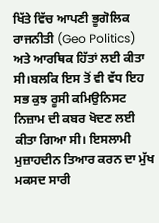ਖਿੱਤੇ ਵਿੱਚ ਆਪਣੀ ਭੂਗੋਲਿਕ ਰਾਜਨੀਤੀ (Geo Politics) ਅਤੇ ਆਰਥਿਕ ਹਿੱਤਾਂ ਲਈ ਕੀਤਾ ਸੀ।ਬਲਕਿ ਇਸ ਤੋਂ ਵੀ ਵੱਧ ਇਹ ਸਭ ਕੁਝ ਰੂਸੀ ਕਮਿਉਨਿਸਟ ਨਿਜ਼ਾਮ ਦੀ ਕਬਰ ਖੋਦਣ ਲਈ ਕੀਤਾ ਗਿਆ ਸੀ। ਇਸਲਾਮੀ ਮੁਜ਼ਾਹਦੀਨ ਤਿਆਰ ਕਰਨ ਦਾ ਮੁੱਖ ਮਕਸਦ ਸਾਰੀ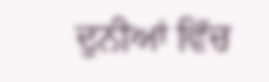ਦੁਨੀਆਂ ਵਿੱਚ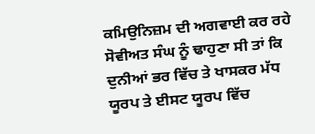ਕਮਿਉਨਿਜ਼ਮ ਦੀ ਅਗਵਾਈ ਕਰ ਰਹੇ ਸੋਵੀਅਤ ਸੰਘ ਨੂੰ ਢਾਹੁਣਾ ਸੀ ਤਾਂ ਕਿ ਦੁਨੀਆਂ ਭਰ ਵਿੱਚ ਤੇ ਖਾਸਕਰ ਮੱਧ ਯੂਰਪ ਤੇ ਈਸਟ ਯੂਰਪ ਵਿੱਚ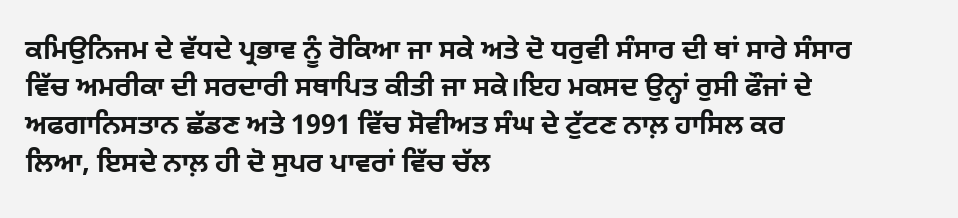ਕਮਿਉਨਿਜਮ ਦੇ ਵੱਧਦੇ ਪ੍ਰਭਾਵ ਨੂੰ ਰੋਕਿਆ ਜਾ ਸਕੇ ਅਤੇ ਦੋ ਧਰੁਵੀ ਸੰਸਾਰ ਦੀ ਥਾਂ ਸਾਰੇ ਸੰਸਾਰ ਵਿੱਚ ਅਮਰੀਕਾ ਦੀ ਸਰਦਾਰੀ ਸਥਾਪਿਤ ਕੀਤੀ ਜਾ ਸਕੇ।ਇਹ ਮਕਸਦ ਉਨ੍ਹਾਂ ਰੁਸੀ ਫੌਜਾਂ ਦੇ ਅਫਗਾਨਿਸਤਾਨ ਛੱਡਣ ਅਤੇ 1991 ਵਿੱਚ ਸੋਵੀਅਤ ਸੰਘ ਦੇ ਟੁੱਟਣ ਨਾਲ਼ ਹਾਸਿਲ ਕਰ ਲਿਆ, ਇਸਦੇ ਨਾਲ਼ ਹੀ ਦੋ ਸੁਪਰ ਪਾਵਰਾਂ ਵਿੱਚ ਚੱਲ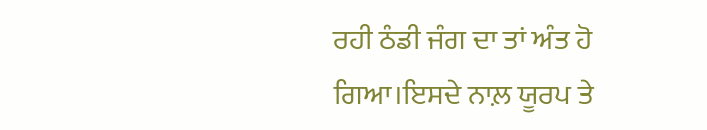ਰਹੀ ਠੰਡੀ ਜੰਗ ਦਾ ਤਾਂ ਅੰਤ ਹੋ ਗਿਆ।ਇਸਦੇ ਨਾਲ਼ ਯੂਰਪ ਤੇ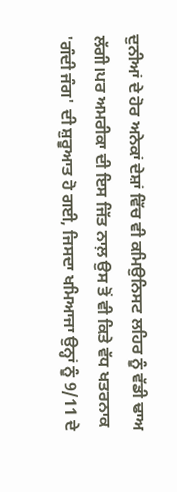ਦੁਨੀਆਂ ਦੇ ਹੋਰ ਅਨੇਕਾਂ ਦੇਸ਼ਾਂ ਵਿੱਚ ਵੀ ਕਮਿਉਨਿਸਟ ਲਹਿਰ ਨੂੰ ਵੱਡੀ ਢਾਅ ਲੱਗੀ।ਪਰ ਅਮਰੀਕਾ ਦੀ ਇਸ ਜਿੱਤ ਨਾਲ਼ ਉਸ ਤੋਂ ਵੀ ਕਿਤੇ ਵੱਧ ਖਤਰਨਾਕ 'ਗੰਦੀ ਜੰਗ' ਦੀ ਸ਼ੁਰੂਆਤ ਹੋ ਗਈ, ਜਿਸਦਾ ਖਮਿਆਜਾ ਉਨ੍ਹਾਂ ਨੂੰ 9/11 ਦੇ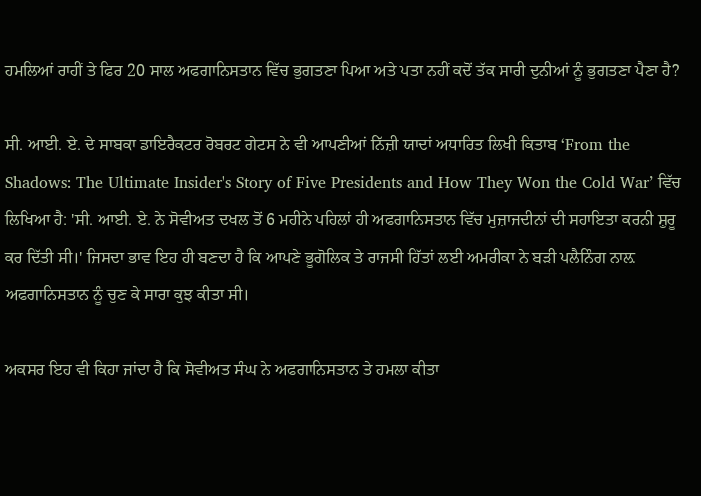ਹਮਲਿਆਂ ਰਾਹੀਂ ਤੇ ਫਿਰ 20 ਸਾਲ ਅਫਗਾਨਿਸਤਾਨ ਵਿੱਚ ਭੁਗਤਣਾ ਪਿਆ ਅਤੇ ਪਤਾ ਨਹੀਂ ਕਦੋਂ ਤੱਕ ਸਾਰੀ ਦੁਨੀਆਂ ਨੂੰ ਭੁਗਤਣਾ ਪੈਣਾ ਹੈ?

ਸੀ. ਆਈ. ਏ. ਦੇ ਸਾਬਕਾ ਡਾਇਰੈਕਟਰ ਰੋਬਰਟ ਗੇਟਸ ਨੇ ਵੀ ਆਪਣੀਆਂ ਨਿੱਜ਼ੀ ਯਾਦਾਂ ਅਧਾਰਿਤ ਲਿਖੀ ਕਿਤਾਬ ‘From the Shadows: The Ultimate Insider's Story of Five Presidents and How They Won the Cold War’ ਵਿੱਚ ਲਿਖਿਆ ਹੈ: 'ਸੀ. ਆਈ. ਏ. ਨੇ ਸੋਵੀਅਤ ਦਖਲ ਤੋਂ 6 ਮਹੀਨੇ ਪਹਿਲਾਂ ਹੀ ਅਫਗਾਨਿਸਤਾਨ ਵਿੱਚ ਮੁਜ਼ਾਜਦੀਨਾਂ ਦੀ ਸਹਾਇਤਾ ਕਰਨੀ ਸ਼ੁਰੂ ਕਰ ਦਿੱਤੀ ਸੀ।' ਜਿਸਦਾ ਭਾਵ ਇਹ ਹੀ ਬਣਦਾ ਹੈ ਕਿ ਆਪਣੇ ਭੂਗੋਲਿਕ ਤੇ ਰਾਜਸੀ ਹਿੱਤਾਂ ਲਈ ਅਮਰੀਕਾ ਨੇ ਬੜੀ ਪਲੈਨਿੰਗ ਨਾਲ਼ ਅਫਗਾਨਿਸਤਾਨ ਨੂੰ ਚੁਣ ਕੇ ਸਾਰਾ ਕੁਝ ਕੀਤਾ ਸੀ।

ਅਕਸਰ ਇਹ ਵੀ ਕਿਹਾ ਜਾਂਦਾ ਹੈ ਕਿ ਸੋਵੀਅਤ ਸੰਘ ਨੇ ਅਫਗਾਨਿਸਤਾਨ ਤੇ ਹਮਲਾ ਕੀਤਾ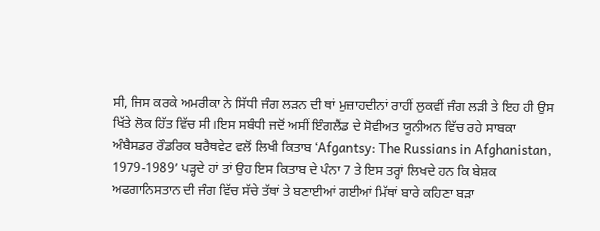ਸੀ, ਜਿਸ ਕਰਕੇ ਅਮਰੀਕਾ ਨੇ ਸਿੱਧੀ ਜੰਗ ਲੜਨ ਦੀ ਥਾਂ ਮੁਜ਼ਾਹਦੀਨਾਂ ਰਾਹੀਂ ਲੁਕਵੀਂ ਜੰਗ ਲੜੀ ਤੇ ਇਹ ਹੀ ਉਸ ਖਿੱਤੇ ਲੋਕ ਹਿੱਤ ਵਿੱਚ ਸੀ।ਇਸ ਸਬੰਧੀ ਜਦੋਂ ਅਸੀਂ ਇੰਗਲੈਂਡ ਦੇ ਸੋਵੀਅਤ ਯੂਨੀਅਨ ਵਿੱਚ ਰਹੇ ਸਾਬਕਾ ਅੰਬੈਸਡਰ ਰੌਡਰਿਕ ਬਰੈਥਵੇਟ ਵਲੋਂ ਲਿਖੀ ਕਿਤਾਬ ‘Afgantsy: The Russians in Afghanistan, 1979-1989’ ਪੜ੍ਹਦੇ ਹਾਂ ਤਾਂ ਉਹ ਇਸ ਕਿਤਾਬ ਦੇ ਪੰਨਾ 7 ਤੇ ਇਸ ਤਰ੍ਹਾਂ ਲਿਖਦੇ ਹਨ ਕਿ ਬੇਸ਼ਕ ਅਫਗਾਨਿਸਤਾਨ ਦੀ ਜੰਗ ਵਿੱਚ ਸੱਚੇ ਤੱਥਾਂ ਤੇ ਬਣਾਈਆਂ ਗਈਆਂ ਮਿੱਥਾਂ ਬਾਰੇ ਕਹਿਣਾ ਬੜਾ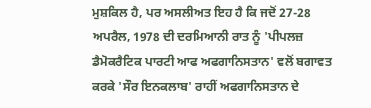ਮੁਸ਼ਕਿਲ ਹੈ, ਪਰ ਅਸਲੀਅਤ ਇਹ ਹੈ ਕਿ ਜਦੋਂ 27-28 ਅਪਰੈਲ, 1978 ਦੀ ਦਰਮਿਆਨੀ ਰਾਤ ਨੂੰ 'ਪੀਪਲਜ਼ ਡੈਮੋਕਰੈਟਿਕ ਪਾਰਟੀ ਆਫ ਅਫਗਾਨਿਸਤਾਨ' ਵਲੋਂ ਬਗਾਵਤ ਕਰਕੇ 'ਸੌਰ ਇਨਕਲਾਬ' ਰਾਹੀਂ ਅਫਗਾਨਿਸਤਾਨ ਦੇ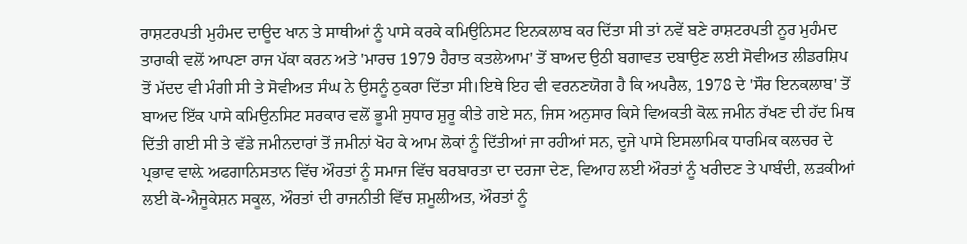ਰਾਸ਼ਟਰਪਤੀ ਮੁਹੰਮਦ ਦਾਊਦ ਖਾਨ ਤੇ ਸਾਥੀਆਂ ਨੂੰ ਪਾਸੇ ਕਰਕੇ ਕਮਿਉਨਿਸਟ ਇਨਕਲਾਬ ਕਰ ਦਿੱਤਾ ਸੀ ਤਾਂ ਨਵੇਂ ਬਣੇ ਰਾਸ਼ਟਰਪਤੀ ਨੂਰ ਮੁਹੰਮਦ ਤਾਰਾਕੀ ਵਲੋਂ ਆਪਣਾ ਰਾਜ ਪੱਕਾ ਕਰਨ ਅਤੇ 'ਮਾਰਚ 1979 ਹੈਰਾਤ ਕਤਲੇਆਮ' ਤੋਂ ਬਾਅਦ ਉਠੀ ਬਗਾਵਤ ਦਬਾਉਣ ਲਈ ਸੋਵੀਅਤ ਲੀਡਰਸ਼ਿਪ ਤੋਂ ਮੱਦਦ ਵੀ ਮੰਗੀ ਸੀ ਤੇ ਸੋਵੀਅਤ ਸੰਘ ਨੇ ਉਸਨੂੰ ਠੁਕਰਾ ਦਿੱਤਾ ਸੀ।ਇਥੇ ਇਹ ਵੀ ਵਰਨਣਯੋਗ ਹੈ ਕਿ ਅਪਰੈਲ, 1978 ਦੇ 'ਸੌਰ ਇਨਕਲਾਬ' ਤੋਂ ਬਾਅਦ ਇੱਕ ਪਾਸੇ ਕਮਿਉਨਸਿਟ ਸਰਕਾਰ ਵਲੋਂ ਭੂਮੀ ਸੁਧਾਰ ਸ਼ੁਰੂ ਕੀਤੇ ਗਏ ਸਨ, ਜਿਸ ਅਨੁਸਾਰ ਕਿਸੇ ਵਿਅਕਤੀ ਕੋਲ਼ ਜਮੀਨ ਰੱਖਣ ਦੀ ਹੱਦ ਮਿਥ ਦਿੱਤੀ ਗਈ ਸੀ ਤੇ ਵੱਡੇ ਜਮੀਨਦਾਰਾਂ ਤੋਂ ਜਮੀਨਾਂ ਖੋਹ ਕੇ ਆਮ ਲੋਕਾਂ ਨੂੰ ਦਿੱਤੀਆਂ ਜਾ ਰਹੀਆਂ ਸਨ, ਦੂਜੇ ਪਾਸੇ ਇਸਲਾਮਿਕ ਧਾਰਮਿਕ ਕਲਚਰ ਦੇ ਪ੍ਰਭਾਵ ਵਾਲ਼ੇ ਅਫਗਾਨਿਸਤਾਨ ਵਿੱਚ ਔਰਤਾਂ ਨੂੰ ਸਮਾਜ ਵਿੱਚ ਬਰਬਾਰਤਾ ਦਾ ਦਰਜਾ ਦੇਣ, ਵਿਆਹ ਲਈ ਔਰਤਾਂ ਨੂੰ ਖਰੀਦਣ ਤੇ ਪਾਬੰਦੀ, ਲੜਕੀਆਂ ਲਈ ਕੋ-ਐਜੂਕੇਸ਼ਨ ਸਕੂਲ, ਔਰਤਾਂ ਦੀ ਰਾਜਨੀਤੀ ਵਿੱਚ ਸ਼ਮੂਲੀਅਤ, ਔਰਤਾਂ ਨੂੰ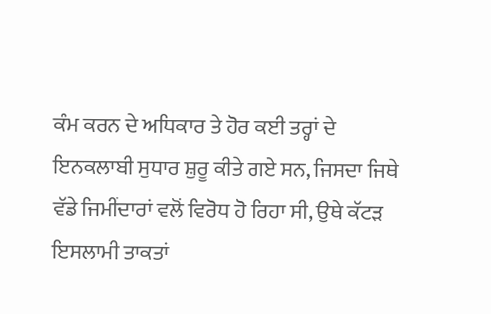ਕੰਮ ਕਰਨ ਦੇ ਅਧਿਕਾਰ ਤੇ ਹੋਰ ਕਈ ਤਰ੍ਹਾਂ ਦੇ ਇਨਕਲਾਬੀ ਸੁਧਾਰ ਸ਼ੁਰੂ ਕੀਤੇ ਗਏ ਸਨ, ਜਿਸਦਾ ਜਿਥੇ ਵੱਡੇ ਜਿਮੀਂਦਾਰਾਂ ਵਲੋਂ ਵਿਰੋਧ ਹੋ ਰਿਹਾ ਸੀ, ਉਥੇ ਕੱਟੜ ਇਸਲਾਮੀ ਤਾਕਤਾਂ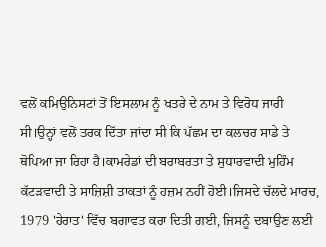ਵਲੋਂ ਕਮਿਉਨਿਸਟਾਂ ਤੋਂ ਇਸਲਾਮ ਨੂੰ ਖਤਰੇ ਦੇ ਨਾਮ ਤੇ ਵਿਰੋਧ ਜਾਰੀ ਸੀ।ਉਨ੍ਹਾਂ ਵਲੋਂ ਤਰਕ ਦਿੱਤਾ ਜਾਂਦਾ ਸੀ ਕਿ ਪੱਛਮ ਦਾ ਕਲਚਰ ਸਾਡੇ ਤੇ ਥੋਪਿਆ ਜਾ ਰਿਹਾ ਹੈ।ਕਾਮਰੇਡਾਂ ਦੀ ਬਰਾਬਰਤਾ ਤੇ ਸੁਧਾਰਵਾਦੀ ਮੁਹਿੰਮ ਕੱਟੜਵਾਦੀ ਤੇ ਸਾਜ਼ਿਸ਼ੀ ਤਾਕਤਾਂ ਨੂੰ ਹਜ਼ਮ ਨਹੀਂ ਹੋਈ।ਜਿਸਦੇ ਚੱਲਦੇ ਮਾਰਚ, 1979 'ਹੇਰਾਤ' ਵਿੱਚ ਬਗਾਵਤ ਕਰਾ ਦਿਤੀ ਗਈ, ਜਿਸਨੂੰ ਦਬਾਉਣ ਲਈ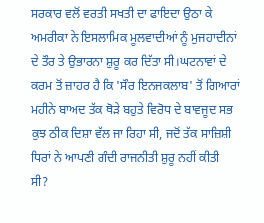ਸਰਕਾਰ ਵਲੋਂ ਵਰਤੀ ਸਖਤੀ ਦਾ ਫਾਇਦਾ ਉਠਾ ਕੇ ਅਮਰੀਕਾ ਨੇ ਇਸਲਾਮਿਕ ਮੂਲਵਾਦੀਆਂ ਨੂੰ ਮੁਜਹਾਦੀਨਾਂ ਦੇ ਤੌਰ ਤੇ ਉਭਾਰਨਾ ਸ਼ੁਰੂ ਕਰ ਦਿੱਤਾ ਸੀ।ਘਟਨਾਵਾਂ ਦੇ ਕਰਮ ਤੋਂ ਜ਼ਾਹਰ ਹੈ ਕਿ 'ਸੌਰ ਇਨਜਕਲਾਬ' ਤੋਂ ਗਿਆਰਾਂ ਮਹੀਨੇ ਬਾਅਦ ਤੱਕ ਥੋੜੇ ਬਹੁਤੇ ਵਿਰੋਧ ਦੇ ਬਾਵਜੂਦ ਸਭ ਕੁਝ ਠੀਕ ਦਿਸ਼ਾ ਵੱਲ ਜਾ ਰਿਹਾ ਸੀ, ਜਦੋਂ ਤੱਕ ਸਾਜ਼ਿਸ਼ੀ ਧਿਰਾਂ ਨੇ ਆਪਣੀ ਗੰਦੀ ਰਾਜਨੀਤੀ ਸ਼ੁਰੂ ਨਹੀਂ ਕੀਤੀ ਸੀ?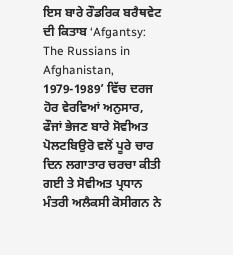ਇਸ ਬਾਰੇ ਰੌਡਰਿਕ ਬਰੈਥਵੇਟ ਦੀ ਕਿਤਾਬ ‘Afgantsy: The Russians in Afghanistan, 1979-1989’ ਵਿੱਚ ਦਰਜ ਹੋਰ ਵੇਰਵਿਆਂ ਅਨੁਸਾਰ, ਫੌਜਾਂ ਭੇਜਣ ਬਾਰੇ ਸੋਵੀਅਤ ਪੋਲਟਬਿਉਰੋ ਵਲੋਂ ਪੂਰੇ ਚਾਰ ਦਿਨ ਲਗਾਤਾਰ ਚਰਚਾ ਕੀਤੀ ਗਈ ਤੇ ਸੋਵੀਅਤ ਪ੍ਰਧਾਨ ਮੰਤਰੀ ਅਲੈਕਸੀ ਕੋਸੀਗਨ ਨੇ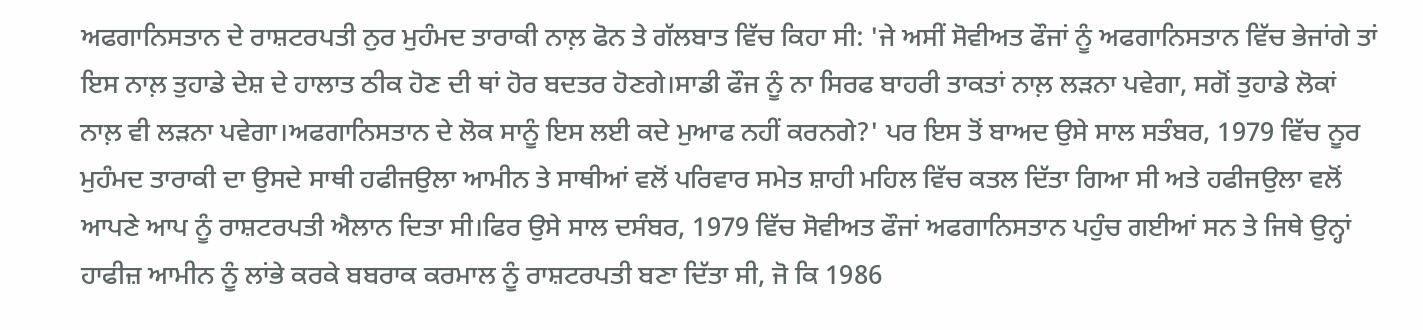ਅਫਗਾਨਿਸਤਾਨ ਦੇ ਰਾਸ਼ਟਰਪਤੀ ਨੁਰ ਮੁਹੰਮਦ ਤਾਰਾਕੀ ਨਾਲ਼ ਫੋਨ ਤੇ ਗੱਲਬਾਤ ਵਿੱਚ ਕਿਹਾ ਸੀ: 'ਜੇ ਅਸੀਂ ਸੋਵੀਅਤ ਫੌਜਾਂ ਨੂੰ ਅਫਗਾਨਿਸਤਾਨ ਵਿੱਚ ਭੇਜਾਂਗੇ ਤਾਂ ਇਸ ਨਾਲ਼ ਤੁਹਾਡੇ ਦੇਸ਼ ਦੇ ਹਾਲਾਤ ਠੀਕ ਹੋਣ ਦੀ ਥਾਂ ਹੋਰ ਬਦਤਰ ਹੋਣਗੇ।ਸਾਡੀ ਫੌਜ ਨੂੰ ਨਾ ਸਿਰਫ ਬਾਹਰੀ ਤਾਕਤਾਂ ਨਾਲ਼ ਲੜਨਾ ਪਵੇਗਾ, ਸਗੋਂ ਤੁਹਾਡੇ ਲੋਕਾਂ ਨਾਲ਼ ਵੀ ਲੜਨਾ ਪਵੇਗਾ।ਅਫਗਾਨਿਸਤਾਨ ਦੇ ਲੋਕ ਸਾਨੂੰ ਇਸ ਲਈ ਕਦੇ ਮੁਆਫ ਨਹੀਂ ਕਰਨਗੇ?' ਪਰ ਇਸ ਤੋਂ ਬਾਅਦ ਉਸੇ ਸਾਲ ਸਤੰਬਰ, 1979 ਵਿੱਚ ਨੂਰ ਮੁਹੰਮਦ ਤਾਰਾਕੀ ਦਾ ਉਸਦੇ ਸਾਥੀ ਹਫੀਜਉਲਾ ਆਮੀਨ ਤੇ ਸਾਥੀਆਂ ਵਲੋਂ ਪਰਿਵਾਰ ਸਮੇਤ ਸ਼ਾਹੀ ਮਹਿਲ ਵਿੱਚ ਕਤਲ ਦਿੱਤਾ ਗਿਆ ਸੀ ਅਤੇ ਹਫੀਜਉਲਾ ਵਲੋਂ ਆਪਣੇ ਆਪ ਨੂੰ ਰਾਸ਼ਟਰਪਤੀ ਐਲਾਨ ਦਿਤਾ ਸੀ।ਫਿਰ ਉਸੇ ਸਾਲ ਦਸੰਬਰ, 1979 ਵਿੱਚ ਸੋਵੀਅਤ ਫੌਜਾਂ ਅਫਗਾਨਿਸਤਾਨ ਪਹੁੰਚ ਗਈਆਂ ਸਨ ਤੇ ਜਿਥੇ ਉਨ੍ਹਾਂ ਹਾਫੀਜ਼ ਆਮੀਨ ਨੂੰ ਲਾਂਭੇ ਕਰਕੇ ਬਬਰਾਕ ਕਰਮਾਲ ਨੂੰ ਰਾਸ਼ਟਰਪਤੀ ਬਣਾ ਦਿੱਤਾ ਸੀ, ਜੋ ਕਿ 1986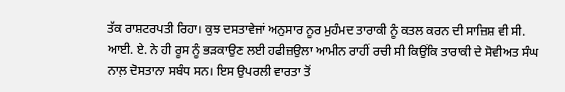ਤੱਕ ਰਾਸ਼ਟਰਪਤੀ ਰਿਹਾ। ਕੁਝ ਦਸਤਾਵੇਜਾਂ ਅਨੁਸਾਰ ਨੂਰ ਮੁਹੰਮਦ ਤਾਰਾਕੀ ਨੂੰ ਕਤਲ ਕਰਨ ਦੀ ਸਾਜ਼ਿਸ਼ ਵੀ ਸੀ. ਆਈ. ਏ. ਨੇ ਹੀ ਰੂਸ ਨੂੰ ਭੜਕਾਉਣ ਲਈ ਹਫੀਜ਼ਉਲਾ ਆਮੀਨ ਰਾਹੀਂ ਰਚੀ ਸੀ ਕਿਉਂਕਿ ਤਾਰਾਕੀ ਦੇ ਸੋਵੀਅਤ ਸੰਘ ਨਾਲ਼ ਦੋਸਤਾਨਾ ਸਬੰਧ ਸਨ। ਇਸ ਉਪਰਲੀ ਵਾਰਤਾ ਤੋਂ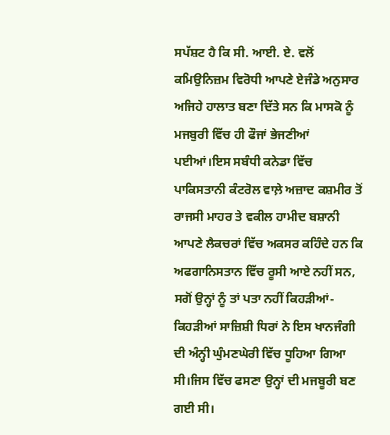ਸਪੱਸ਼ਟ ਹੈ ਕਿ ਸੀ. ਆਈ. ਏ. ਵਲੋਂ ਕਮਿਉਨਿਜ਼ਮ ਵਿਰੋਧੀ ਆਪਣੇ ਏਜੰਡੇ ਅਨੁਸਾਰ ਅਜਿਹੇ ਹਾਲਾਤ ਬਣਾ ਦਿੱਤੇ ਸਨ ਕਿ ਮਾਸਕੋ ਨੂੰ ਮਜਬੁਰੀ ਵਿੱਚ ਹੀ ਫੌਜਾਂ ਭੇਜਣੀਆਂ ਪਈਆਂ।ਇਸ ਸਬੰਧੀ ਕਨੇਡਾ ਵਿੱਚ ਪਾਕਿਸਤਾਨੀ ਕੰਟਰੋਲ ਵਾਲ਼ੇ ਅਜ਼ਾਦ ਕਸ਼ਮੀਰ ਤੋਂ ਰਾਜਸੀ ਮਾਹਰ ਤੇ ਵਕੀਲ ਹਾਮੀਦ ਬਸ਼ਾਨੀ ਆਪਣੇ ਲੈਕਚਰਾਂ ਵਿੱਚ ਅਕਸਰ ਕਹਿੰਦੇ ਹਨ ਕਿ ਅਫਗਾਨਿਸਤਾਨ ਵਿੱਚ ਰੂਸੀ ਆਏ ਨਹੀਂ ਸਨ, ਸਗੋਂ ਉਨ੍ਹਾਂ ਨੂੰ ਤਾਂ ਪਤਾ ਨਹੀਂ ਕਿਹੜੀਆਂ-ਕਿਹੜੀਆਂ ਸਾਜ਼ਿਸ਼ੀ ਧਿਰਾਂ ਨੇ ਇਸ ਖਾਨਜੰਗੀ ਦੀ ਅੰਨ੍ਹੀ ਘੁੰਮਣਘੇਰੀ ਵਿੱਚ ਧੂਹਿਆ ਗਿਆ ਸੀ।ਜਿਸ ਵਿੱਚ ਫਸਣਾ ਉਨ੍ਹਾਂ ਦੀ ਮਜਬੂਰੀ ਬਣ ਗਈ ਸੀ।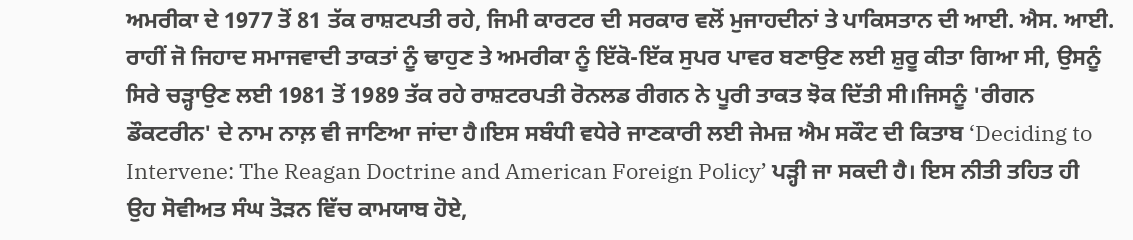ਅਮਰੀਕਾ ਦੇ 1977 ਤੋਂ 81 ਤੱਕ ਰਾਸ਼ਟਪਤੀ ਰਹੇ, ਜਿਮੀ ਕਾਰਟਰ ਦੀ ਸਰਕਾਰ ਵਲੋਂ ਮੁਜਾਹਦੀਨਾਂ ਤੇ ਪਾਕਿਸਤਾਨ ਦੀ ਆਈ. ਐਸ. ਆਈ. ਰਾਹੀਂ ਜੋ ਜਿਹਾਦ ਸਮਾਜਵਾਦੀ ਤਾਕਤਾਂ ਨੂੰ ਢਾਹੁਣ ਤੇ ਅਮਰੀਕਾ ਨੂੰ ਇੱਕੋ-ਇੱਕ ਸੁਪਰ ਪਾਵਰ ਬਣਾਉਣ ਲਈ ਸ਼ੁਰੂ ਕੀਤਾ ਗਿਆ ਸੀ, ਉਸਨੂੰ ਸਿਰੇ ਚੜ੍ਹਾਉਣ ਲਈ 1981 ਤੋਂ 1989 ਤੱਕ ਰਹੇ ਰਾਸ਼ਟਰਪਤੀ ਰੋਨਲਡ ਰੀਗਨ ਨੇ ਪੂਰੀ ਤਾਕਤ ਝੋਕ ਦਿੱਤੀ ਸੀ।ਜਿਸਨੂੰ 'ਰੀਗਨ ਡੌਕਟਰੀਨ' ਦੇ ਨਾਮ ਨਾਲ਼ ਵੀ ਜਾਣਿਆ ਜਾਂਦਾ ਹੈ।ਇਸ ਸਬੰਧੀ ਵਧੇਰੇ ਜਾਣਕਾਰੀ ਲਈ ਜੇਮਜ਼ ਐਮ ਸਕੌਟ ਦੀ ਕਿਤਾਬ ‘Deciding to Intervene: The Reagan Doctrine and American Foreign Policy’ ਪੜ੍ਹੀ ਜਾ ਸਕਦੀ ਹੈ। ਇਸ ਨੀਤੀ ਤਹਿਤ ਹੀ ਉਹ ਸੋਵੀਅਤ ਸੰਘ ਤੋੜਨ ਵਿੱਚ ਕਾਮਯਾਬ ਹੋਏ,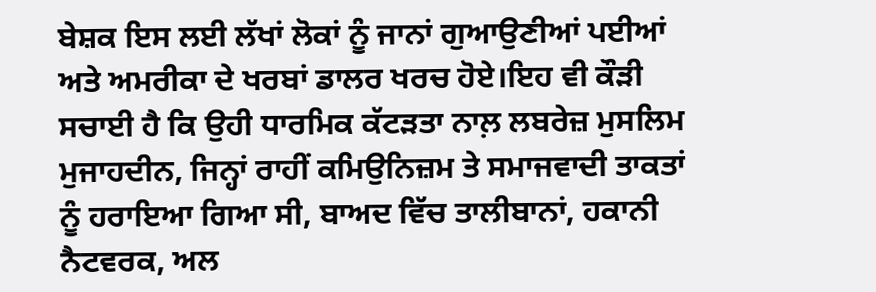ਬੇਸ਼ਕ ਇਸ ਲਈ ਲੱਖਾਂ ਲੋਕਾਂ ਨੂੰ ਜਾਨਾਂ ਗੁਆਉਣੀਆਂ ਪਈਆਂ ਅਤੇ ਅਮਰੀਕਾ ਦੇ ਖਰਬਾਂ ਡਾਲਰ ਖਰਚ ਹੋਏ।ਇਹ ਵੀ ਕੌੜੀ ਸਚਾਈ ਹੈ ਕਿ ਉਹੀ ਧਾਰਮਿਕ ਕੱਟੜਤਾ ਨਾਲ਼ ਲਬਰੇਜ਼ ਮੁਸਲਿਮ ਮੁਜਾਹਦੀਨ, ਜਿਨ੍ਹਾਂ ਰਾਹੀਂ ਕਮਿਉਨਿਜ਼ਮ ਤੇ ਸਮਾਜਵਾਦੀ ਤਾਕਤਾਂ ਨੂੰ ਹਰਾਇਆ ਗਿਆ ਸੀ, ਬਾਅਦ ਵਿੱਚ ਤਾਲੀਬਾਨਾਂ, ਹਕਾਨੀ ਨੈਟਵਰਕ, ਅਲ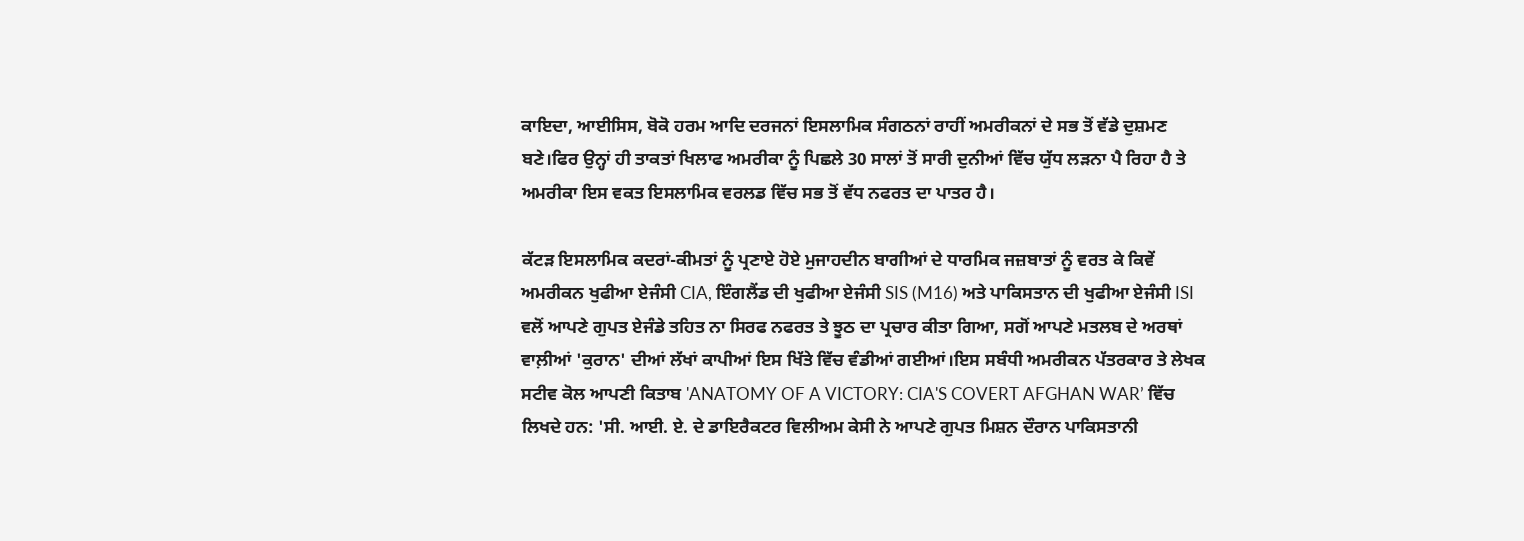ਕਾਇਦਾ, ਆਈਸਿਸ, ਬੋਕੋ ਹਰਮ ਆਦਿ ਦਰਜਨਾਂ ਇਸਲਾਮਿਕ ਸੰਗਠਨਾਂ ਰਾਹੀਂ ਅਮਰੀਕਨਾਂ ਦੇ ਸਭ ਤੋਂ ਵੱਡੇ ਦੁਸ਼ਮਣ ਬਣੇ।ਫਿਰ ਉਨ੍ਹਾਂ ਹੀ ਤਾਕਤਾਂ ਖਿਲਾਫ ਅਮਰੀਕਾ ਨੂੰ ਪਿਛਲੇ 30 ਸਾਲਾਂ ਤੋਂ ਸਾਰੀ ਦੁਨੀਆਂ ਵਿੱਚ ਯੁੱਧ ਲੜਨਾ ਪੈ ਰਿਹਾ ਹੈ ਤੇ ਅਮਰੀਕਾ ਇਸ ਵਕਤ ਇਸਲਾਮਿਕ ਵਰਲਡ ਵਿੱਚ ਸਭ ਤੋਂ ਵੱਧ ਨਫਰਤ ਦਾ ਪਾਤਰ ਹੈ।

ਕੱਟੜ ਇਸਲਾਮਿਕ ਕਦਰਾਂ-ਕੀਮਤਾਂ ਨੂੰ ਪ੍ਰਣਾਏ ਹੋਏ ਮੁਜਾਹਦੀਨ ਬਾਗੀਆਂ ਦੇ ਧਾਰਮਿਕ ਜਜ਼ਬਾਤਾਂ ਨੂੰ ਵਰਤ ਕੇ ਕਿਵੇਂ ਅਮਰੀਕਨ ਖੁਫੀਆ ਏਜੰਸੀ CIA, ਇੰਗਲੈਂਡ ਦੀ ਖੁਫੀਆ ਏਜੰਸੀ SIS (M16) ਅਤੇ ਪਾਕਿਸਤਾਨ ਦੀ ਖੁਫੀਆ ਏਜੰਸੀ ISI ਵਲੋਂ ਆਪਣੇ ਗੁਪਤ ਏਜੰਡੇ ਤਹਿਤ ਨਾ ਸਿਰਫ ਨਫਰਤ ਤੇ ਝੂਠ ਦਾ ਪ੍ਰਚਾਰ ਕੀਤਾ ਗਿਆ, ਸਗੋਂ ਆਪਣੇ ਮਤਲਬ ਦੇ ਅਰਥਾਂ ਵਾਲ਼ੀਆਂ 'ਕੁਰਾਨ' ਦੀਆਂ ਲੱਖਾਂ ਕਾਪੀਆਂ ਇਸ ਖਿੱਤੇ ਵਿੱਚ ਵੰਡੀਆਂ ਗਈਆਂ।ਇਸ ਸਬੰਧੀ ਅਮਰੀਕਨ ਪੱਤਰਕਾਰ ਤੇ ਲੇਖਕ ਸਟੀਵ ਕੋਲ ਆਪਣੀ ਕਿਤਾਬ 'ANATOMY OF A VICTORY: CIA'S COVERT AFGHAN WAR’ ਵਿੱਚ ਲਿਖਦੇ ਹਨ: 'ਸੀ. ਆਈ. ਏ. ਦੇ ਡਾਇਰੈਕਟਰ ਵਿਲੀਅਮ ਕੇਸੀ ਨੇ ਆਪਣੇ ਗੁਪਤ ਮਿਸ਼ਨ ਦੌਰਾਨ ਪਾਕਿਸਤਾਨੀ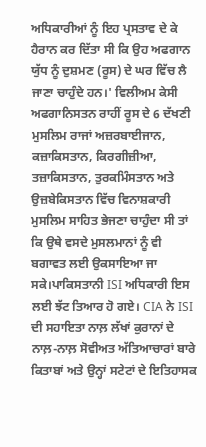ਅਧਿਕਾਰੀਆਂ ਨੂੰ ਇਹ ਪ੍ਰਸਤਾਵ ਦੇ ਕੇ ਹੈਰਾਨ ਕਰ ਦਿੱਤਾ ਸੀ ਕਿ ਉਹ ਅਫਗਾਨ ਯੁੱਧ ਨੂੰ ਦੁਸ਼ਮਣ (ਰੂਸ) ਦੇ ਘਰ ਵਿੱਚ ਲੈ ਜਾਣਾ ਚਾਹੁੰਦੇ ਹਨ।' ਵਿਲੀਅਮ ਕੇਸੀ ਅਫਗਾਨਿਸਤਨ ਰਾਹੀਂ ਰੂਸ ਦੇ 6 ਦੱਖਣੀ ਮੁਸਲਿਮ ਰਾਜਾਂ ਅਜ਼ਰਬਾਈਜਾਨ, ਕਜ਼ਾਕਿਸਤਾਨ, ਕਿਰਗੀਜ਼ੀਆ, ਤਜ਼ਾਕਿਸਤਾਨ, ਤੁਰਕਮਿੰਸਤਾਨ ਅਤੇ ਉਜ਼ਬੇਕਿਸਤਾਨ ਵਿੱਚ ਵਿਨਾਸ਼ਕਾਰੀ ਮੁਸਲਿਮ ਸਾਹਿਤ ਭੇਜਣਾ ਚਾਹੁੰਦਾ ਸੀ ਤਾਂ ਕਿ ਉਥੇ ਵਸਦੇ ਮੁਸਲਮਾਨਾਂ ਨੂੰ ਵੀ ਬਗਾਵਤ ਲਈ ਉਕਸਾਇਆ ਜਾ ਸਕੇ।ਪਾਕਿਸਤਾਨੀ ISI ਅਧਿਕਾਰੀ ਇਸ ਲਈ ਝੱਟ ਤਿਆਰ ਹੋ ਗਏ। CIA ਨੇ ISI ਦੀ ਸਹਾਇਤਾ ਨਾਲ਼ ਲੱਖਾਂ ਕੁਰਾਨਾਂ ਦੇ ਨਾਲ਼-ਨਾਲ਼ ਸੋਵੀਅਤ ਅੱਤਿਆਚਾਰਾਂ ਬਾਰੇ ਕਿਤਾਬਾਂ ਅਤੇ ਉਨ੍ਹਾਂ ਸਟੇਟਾਂ ਦੇ ਇਤਿਹਾਸਕ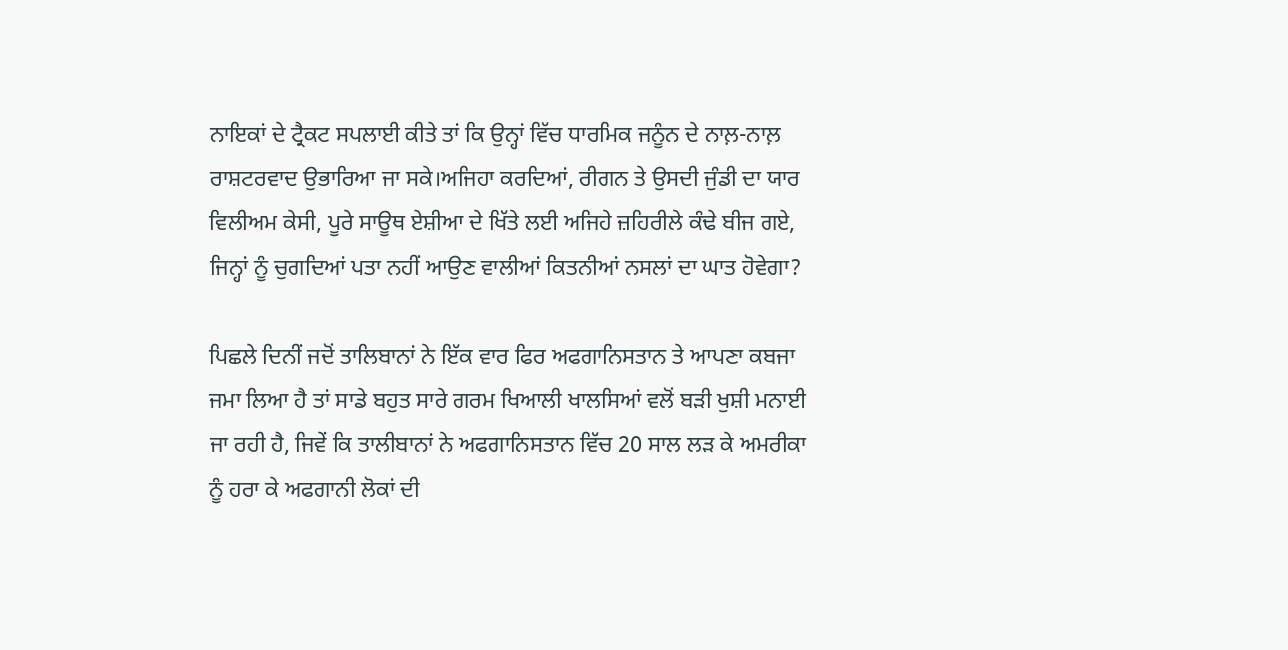ਨਾਇਕਾਂ ਦੇ ਟ੍ਰੈਕਟ ਸਪਲਾਈ ਕੀਤੇ ਤਾਂ ਕਿ ਉਨ੍ਹਾਂ ਵਿੱਚ ਧਾਰਮਿਕ ਜਨੂੰਨ ਦੇ ਨਾਲ਼-ਨਾਲ਼ ਰਾਸ਼ਟਰਵਾਦ ਉਭਾਰਿਆ ਜਾ ਸਕੇ।ਅਜਿਹਾ ਕਰਦਿਆਂ, ਰੀਗਨ ਤੇ ਉਸਦੀ ਜੁੰਡੀ ਦਾ ਯਾਰ ਵਿਲੀਅਮ ਕੇਸੀ, ਪੂਰੇ ਸਾਊਥ ਏਸ਼ੀਆ ਦੇ ਖਿੱਤੇ ਲਈ ਅਜਿਹੇ ਜ਼ਹਿਰੀਲੇ ਕੰਢੇ ਬੀਜ ਗਏ, ਜਿਨ੍ਹਾਂ ਨੂੰ ਚੁਗਦਿਆਂ ਪਤਾ ਨਹੀਂ ਆਉਣ ਵਾਲੀਆਂ ਕਿਤਨੀਆਂ ਨਸਲਾਂ ਦਾ ਘਾਤ ਹੋਵੇਗਾ?

ਪਿਛਲੇ ਦਿਨੀਂ ਜਦੋਂ ਤਾਲਿਬਾਨਾਂ ਨੇ ਇੱਕ ਵਾਰ ਫਿਰ ਅਫਗਾਨਿਸਤਾਨ ਤੇ ਆਪਣਾ ਕਬਜਾ ਜਮਾ ਲਿਆ ਹੈ ਤਾਂ ਸਾਡੇ ਬਹੁਤ ਸਾਰੇ ਗਰਮ ਖਿਆਲੀ ਖਾਲਸਿਆਂ ਵਲੋਂ ਬੜੀ ਖੁਸ਼ੀ ਮਨਾਈ ਜਾ ਰਹੀ ਹੈ, ਜਿਵੇਂ ਕਿ ਤਾਲੀਬਾਨਾਂ ਨੇ ਅਫਗਾਨਿਸਤਾਨ ਵਿੱਚ 20 ਸਾਲ ਲੜ ਕੇ ਅਮਰੀਕਾ ਨੂੰ ਹਰਾ ਕੇ ਅਫਗਾਨੀ ਲੋਕਾਂ ਦੀ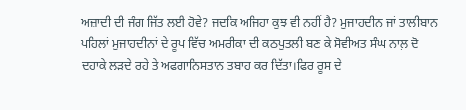ਅਜ਼ਾਦੀ ਦੀ ਜੰਗ ਜਿੱਤ ਲਈ ਹੋਵੇ? ਜਦਕਿ ਅਜਿਹਾ ਕੁਝ ਵੀ ਨਹੀਂ ਹੈ? ਮੁਜਾਹਦੀਨ ਜਾਂ ਤਾਲੀਬਾਨ ਪਹਿਲਾਂ ਮੁਜਾਹਦੀਨਾਂ ਦੇ ਰੂਪ ਵਿੱਚ ਅਮਰੀਕਾ ਦੀ ਕਠਪੁਤਲੀ ਬਣ ਕੇ ਸੋਵੀਅਤ ਸੰਘ ਨਾਲ਼ ਦੋ ਦਹਾਕੇ ਲੜਦੇ ਰਹੇ ਤੇ ਅਫਗਾਨਿਸਤਾਨ ਤਬਾਹ ਕਰ ਦਿੱਤਾ।ਫਿਰ ਰੂਸ ਦੇ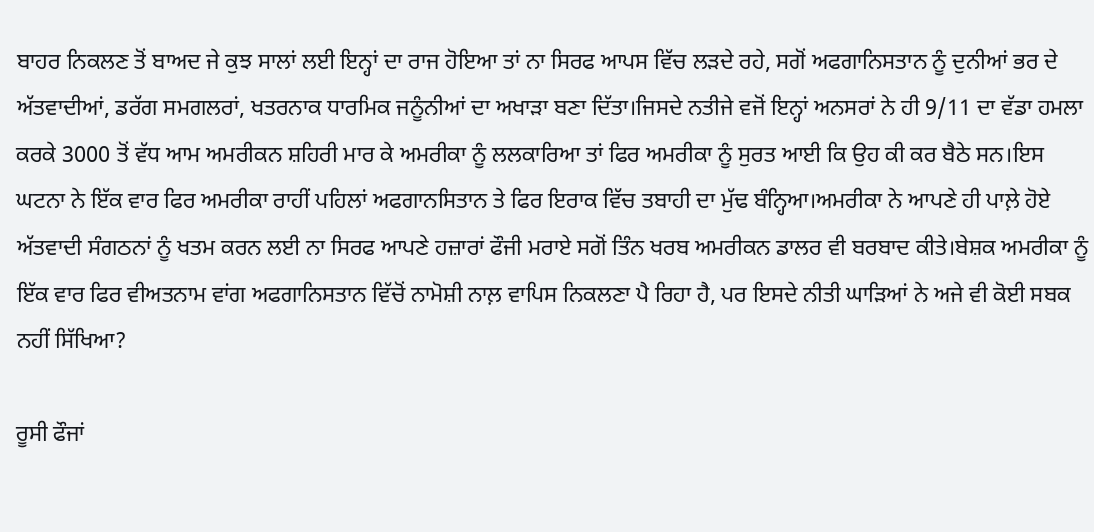ਬਾਹਰ ਨਿਕਲਣ ਤੋਂ ਬਾਅਦ ਜੇ ਕੁਝ ਸਾਲਾਂ ਲਈ ਇਨ੍ਹਾਂ ਦਾ ਰਾਜ ਹੋਇਆ ਤਾਂ ਨਾ ਸਿਰਫ ਆਪਸ ਵਿੱਚ ਲੜਦੇ ਰਹੇ, ਸਗੋਂ ਅਫਗਾਨਿਸਤਾਨ ਨੂੰ ਦੁਨੀਆਂ ਭਰ ਦੇ ਅੱਤਵਾਦੀਆਂ, ਡਰੱਗ ਸਮਗਲਰਾਂ, ਖਤਰਨਾਕ ਧਾਰਮਿਕ ਜਨੂੰਨੀਆਂ ਦਾ ਅਖਾੜਾ ਬਣਾ ਦਿੱਤਾ।ਜਿਸਦੇ ਨਤੀਜੇ ਵਜੋਂ ਇਨ੍ਹਾਂ ਅਨਸਰਾਂ ਨੇ ਹੀ 9/11 ਦਾ ਵੱਡਾ ਹਮਲਾ ਕਰਕੇ 3000 ਤੋਂ ਵੱਧ ਆਮ ਅਮਰੀਕਨ ਸ਼ਹਿਰੀ ਮਾਰ ਕੇ ਅਮਰੀਕਾ ਨੂੰ ਲਲਕਾਰਿਆ ਤਾਂ ਫਿਰ ਅਮਰੀਕਾ ਨੂੰ ਸੁਰਤ ਆਈ ਕਿ ਉਹ ਕੀ ਕਰ ਬੈਠੇ ਸਨ।ਇਸ ਘਟਨਾ ਨੇ ਇੱਕ ਵਾਰ ਫਿਰ ਅਮਰੀਕਾ ਰਾਹੀਂ ਪਹਿਲਾਂ ਅਫਗਾਨਸਿਤਾਨ ਤੇ ਫਿਰ ਇਰਾਕ ਵਿੱਚ ਤਬਾਹੀ ਦਾ ਮੁੱਢ ਬੰਨ੍ਹਿਆ।ਅਮਰੀਕਾ ਨੇ ਆਪਣੇ ਹੀ ਪਾਲ਼ੇ ਹੋਏ ਅੱਤਵਾਦੀ ਸੰਗਠਨਾਂ ਨੂੰ ਖਤਮ ਕਰਨ ਲਈ ਨਾ ਸਿਰਫ ਆਪਣੇ ਹਜ਼ਾਰਾਂ ਫੌਜੀ ਮਰਾਏ ਸਗੋਂ ਤਿੰਨ ਖਰਬ ਅਮਰੀਕਨ ਡਾਲਰ ਵੀ ਬਰਬਾਦ ਕੀਤੇ।ਬੇਸ਼ਕ ਅਮਰੀਕਾ ਨੂੰ ਇੱਕ ਵਾਰ ਫਿਰ ਵੀਅਤਨਾਮ ਵਾਂਗ ਅਫਗਾਨਿਸਤਾਨ ਵਿੱਚੋਂ ਨਾਮੋਸ਼ੀ ਨਾਲ਼ ਵਾਪਿਸ ਨਿਕਲਣਾ ਪੈ ਰਿਹਾ ਹੈ, ਪਰ ਇਸਦੇ ਨੀਤੀ ਘਾੜਿਆਂ ਨੇ ਅਜੇ ਵੀ ਕੋਈ ਸਬਕ ਨਹੀਂ ਸਿੱਖਿਆ?

ਰੂਸੀ ਫੌਜਾਂ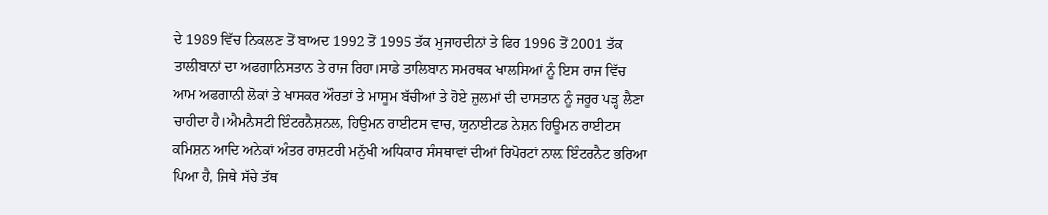ਦੇ 1989 ਵਿੱਚ ਨਿਕਲਣ ਤੋਂ ਬਾਅਦ 1992 ਤੋਂ 1995 ਤੱਕ ਮੁਜਾਹਦੀਨਾਂ ਤੇ ਫਿਰ 1996 ਤੋਂ 2001 ਤੱਕ ਤਾਲੀਬਾਨਾਂ ਦਾ ਅਫਗਾਨਿਸਤਾਨ ਤੇ ਰਾਜ ਰਿਹਾ।ਸਾਡੇ ਤਾਲਿਬਾਨ ਸਮਰਥਕ ਖਾਲਸਿਆਂ ਨੂੰ ਇਸ ਰਾਜ ਵਿੱਚ ਆਮ ਅਫਗਾਨੀ ਲੋਕਾਂ ਤੇ ਖਾਸਕਰ ਔਰਤਾਂ ਤੇ ਮਾਸੂਮ ਬੱਚੀਆਂ ਤੇ ਹੋਏ ਜ਼ੁਲਮਾਂ ਦੀ ਦਾਸਤਾਨ ਨੂੰ ਜਰੂਰ ਪੜ੍ਹ ਲੈਣਾ ਚਾਹੀਦਾ ਹੈ।ਐਮਨੈਸਟੀ ਇੰਟਰਨੈਸ਼ਨਲ, ਹਿਉਮਨ ਰਾਈਟਸ ਵਾਚ, ਯੁਨਾਈਟਡ ਨੇਸ਼ਨ ਹਿਊਮਨ ਰਾਈਟਸ ਕਮਿਸ਼ਨ ਆਦਿ ਅਨੇਕਾਂ ਅੰਤਰ ਰਾਸ਼ਟਰੀ ਮਨੁੱਖੀ ਅਧਿਕਾਰ ਸੰਸਥਾਵਾਂ ਦੀਆਂ ਰਿਪੋਰਟਾਂ ਨਾਲ਼ ਇੰਟਰਨੈਟ ਭਰਿਆ ਪਿਆ ਹੈ, ਜਿਥੇ ਸੱਚੇ ਤੱਥ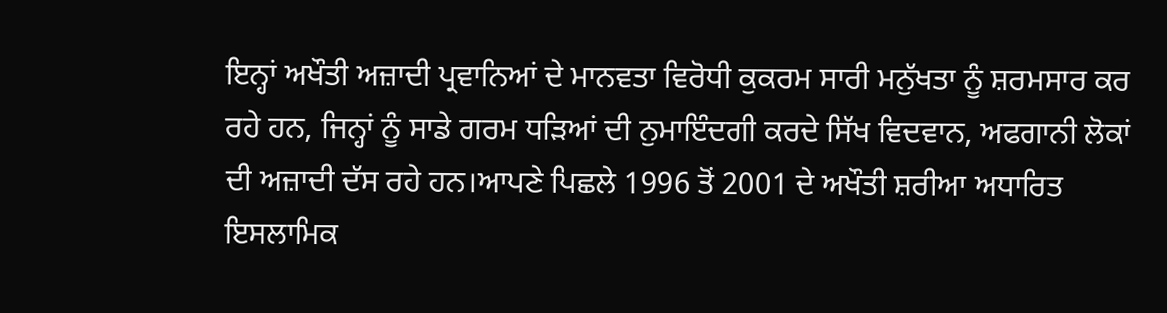ਇਨ੍ਹਾਂ ਅਖੌਤੀ ਅਜ਼ਾਦੀ ਪ੍ਰਵਾਨਿਆਂ ਦੇ ਮਾਨਵਤਾ ਵਿਰੋਧੀ ਕੁਕਰਮ ਸਾਰੀ ਮਨੁੱਖਤਾ ਨੂੰ ਸ਼ਰਮਸਾਰ ਕਰ ਰਹੇ ਹਨ, ਜਿਨ੍ਹਾਂ ਨੂੰ ਸਾਡੇ ਗਰਮ ਧੜਿਆਂ ਦੀ ਨੁਮਾਇੰਦਗੀ ਕਰਦੇ ਸਿੱਖ ਵਿਦਵਾਨ, ਅਫਗਾਨੀ ਲੋਕਾਂ ਦੀ ਅਜ਼ਾਦੀ ਦੱਸ ਰਹੇ ਹਨ।ਆਪਣੇ ਪਿਛਲੇ 1996 ਤੋਂ 2001 ਦੇ ਅਖੌਤੀ ਸ਼ਰੀਆ ਅਧਾਰਿਤ ਇਸਲਾਮਿਕ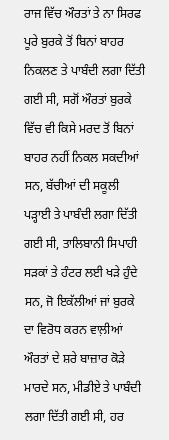ਰਾਜ ਵਿੱਚ ਔਰਤਾਂ ਤੇ ਨਾ ਸਿਰਫ ਪੂਰੇ ਬੁਰਕੇ ਤੋਂ ਬਿਨਾਂ ਬਾਹਰ ਨਿਕਲਣ ਤੇ ਪਾਬੰਦੀ ਲਗਾ ਦਿੱਤੀ ਗਈ ਸੀ, ਸਗੋਂ ਔਰਤਾਂ ਬੁਰਕੇ ਵਿੱਚ ਵੀ ਕਿਸੇ ਮਰਦ ਤੋਂ ਬਿਨਾਂ ਬਾਹਰ ਨਹੀਂ ਨਿਕਲ ਸਕਦੀਆਂ ਸਨ, ਬੱਚੀਆਂ ਦੀ ਸਕੂਲੀ ਪੜ੍ਹਾਈ ਤੇ ਪਾਬੰਦੀ ਲਗਾ ਦਿੱਤੀ ਗਈ ਸੀ, ਤਾਲਿਬਾਨੀ ਸਿਪਾਹੀ ਸੜਕਾਂ ਤੇ ਹੰਟਰ ਲਈ ਖੜੇ ਹੁੰਦੇ ਸਨ, ਜੋ ਇਕੱਲੀਆਂ ਜਾਂ ਬੁਰਕੇ ਦਾ ਵਿਰੋਧ ਕਰਨ ਵਾਲ਼ੀਆਂ ਔਰਤਾਂ ਦੇ ਸ਼ਰੇ ਬਾਜ਼ਾਰ ਕੋੜੇ ਮਾਰਦੇ ਸਨ, ਮੀਡੀਏ ਤੇ ਪਾਬੰਦੀ ਲਗਾ ਦਿੱਤੀ ਗਈ ਸੀ, ਹਰ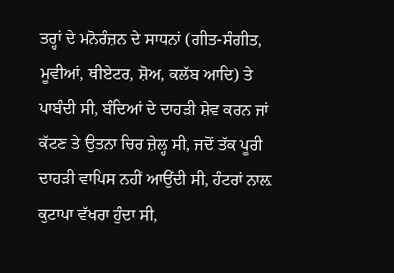ਤਰ੍ਹਾਂ ਦੇ ਮਨੋਰੰਜ਼ਨ ਦੇ ਸਾਧਨਾਂ (ਗੀਤ-ਸੰਗੀਤ, ਮੂਵੀਆਂ, ਥੀਏਟਰ, ਸ਼ੋਅ, ਕਲੱਬ ਆਦਿ) ਤੇ ਪਾਬੰਦੀ ਸੀ, ਬੰਦਿਆਂ ਦੇ ਦਾਹੜੀ ਸ਼ੇਵ ਕਰਨ ਜਾਂ ਕੱਟਣ ਤੇ ਉਤਨਾ ਚਿਰ ਜ਼ੇਲ੍ਹ ਸੀ, ਜਦੋਂ ਤੱਕ ਪੂਰੀ ਦਾਹੜੀ ਵਾਪਿਸ ਨਹੀਂ ਆਉਂਦੀ ਸੀ, ਹੰਟਰਾਂ ਨਾਲ਼ ਕੁਟਾਪਾ ਵੱਖਰਾ ਹੁੰਦਾ ਸੀ,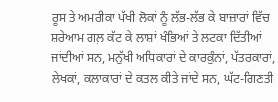ਰੂਸ ਤੇ ਅਮਰੀਕਾ ਪੱਖੀ ਲੋਕਾਂ ਨੂੰ ਲੱਭ-ਲੱਭ ਕੇ ਬਾਜ਼ਾਰਾਂ ਵਿੱਚ ਸ਼ਰੇਆਮ ਗਲ਼ ਕੱਟ ਕੇ ਲਾਸ਼ਾਂ ਖੰਭਿਆਂ ਤੇ ਲਟਕਾ ਦਿੱਤੀਆਂ ਜਾਂਦੀਆਂ ਸਨ, ਮਨੁੱਖੀ ਅਧਿਕਾਰਾਂ ਦੇ ਕਾਰਕੁੰਨਾਂ, ਪੱਤਰਕਾਰਾਂ, ਲੇਖਕਾਂ, ਕਲਾਕਾਰਾਂ ਦੇ ਕਤਲ ਕੀਤੇ ਜਾਂਦੇ ਸਨ, ਘੱਟ-ਗਿਣਤੀ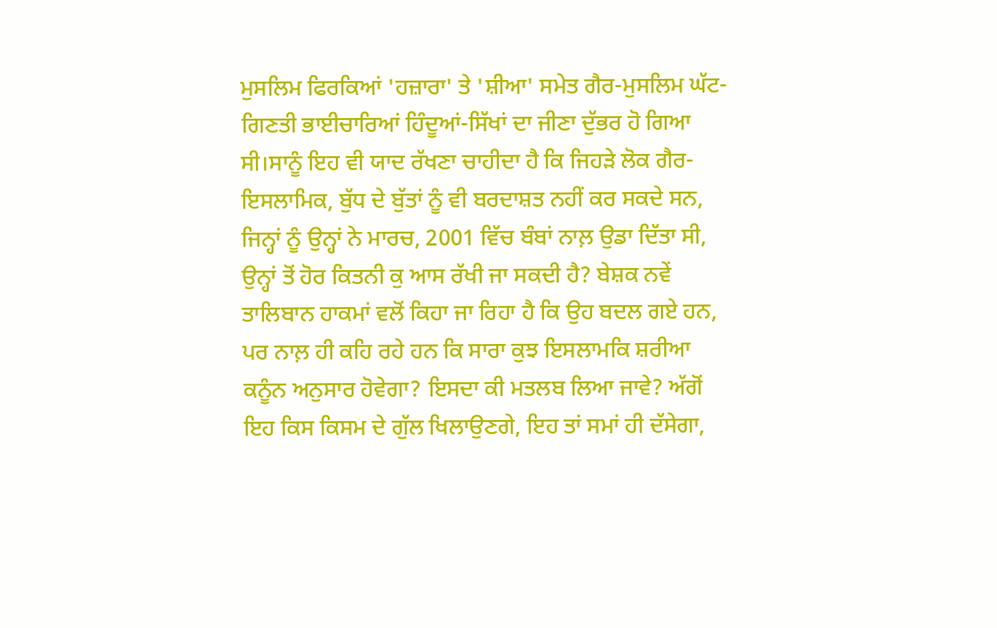ਮੁਸਲਿਮ ਫਿਰਕਿਆਂ 'ਹਜ਼ਾਰਾ' ਤੇ 'ਸ਼ੀਆ' ਸਮੇਤ ਗੈਰ-ਮੁਸਲਿਮ ਘੱਟ-ਗਿਣਤੀ ਭਾਈਚਾਰਿਆਂ ਹਿੰਦੂਆਂ-ਸਿੱਖਾਂ ਦਾ ਜੀਣਾ ਦੁੱਭਰ ਹੋ ਗਿਆ ਸੀ।ਸਾਨੂੰ ਇਹ ਵੀ ਯਾਦ ਰੱਖਣਾ ਚਾਹੀਦਾ ਹੈ ਕਿ ਜਿਹੜੇ ਲੋਕ ਗੈਰ-ਇਸਲਾਮਿਕ, ਬੁੱਧ ਦੇ ਬੁੱਤਾਂ ਨੂੰ ਵੀ ਬਰਦਾਸ਼ਤ ਨਹੀਂ ਕਰ ਸਕਦੇ ਸਨ, ਜਿਨ੍ਹਾਂ ਨੂੰ ਉਨ੍ਹਾਂ ਨੇ ਮਾਰਚ, 2001 ਵਿੱਚ ਬੰਬਾਂ ਨਾਲ਼ ਉਡਾ ਦਿੱਤਾ ਸੀ, ਉਨ੍ਹਾਂ ਤੋਂ ਹੋਰ ਕਿਤਨੀ ਕੁ ਆਸ ਰੱਖੀ ਜਾ ਸਕਦੀ ਹੈ? ਬੇਸ਼ਕ ਨਵੇਂ ਤਾਲਿਬਾਨ ਹਾਕਮਾਂ ਵਲੋਂ ਕਿਹਾ ਜਾ ਰਿਹਾ ਹੈ ਕਿ ਉਹ ਬਦਲ ਗਏ ਹਨ, ਪਰ ਨਾਲ਼ ਹੀ ਕਹਿ ਰਹੇ ਹਨ ਕਿ ਸਾਰਾ ਕੁਝ ਇਸਲਾਮਕਿ ਸ਼ਰੀਆ ਕਨੂੰਨ ਅਨੁਸਾਰ ਹੋਵੇਗਾ? ਇਸਦਾ ਕੀ ਮਤਲਬ ਲਿਆ ਜਾਵੇ? ਅੱਗੋਂ ਇਹ ਕਿਸ ਕਿਸਮ ਦੇ ਗੁੱਲ ਖਿਲਾਉਣਗੇ, ਇਹ ਤਾਂ ਸਮਾਂ ਹੀ ਦੱਸੇਗਾ,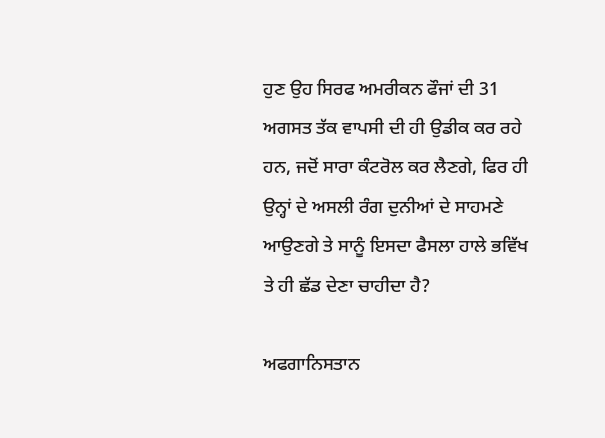ਹੁਣ ਉਹ ਸਿਰਫ ਅਮਰੀਕਨ ਫੌਜਾਂ ਦੀ 31 ਅਗਸਤ ਤੱਕ ਵਾਪਸੀ ਦੀ ਹੀ ਉਡੀਕ ਕਰ ਰਹੇ ਹਨ, ਜਦੋਂ ਸਾਰਾ ਕੰਟਰੋਲ ਕਰ ਲੈਣਗੇ, ਫਿਰ ਹੀ ਉਨ੍ਹਾਂ ਦੇ ਅਸਲੀ ਰੰਗ ਦੁਨੀਆਂ ਦੇ ਸਾਹਮਣੇ ਆਉਣਗੇ ਤੇ ਸਾਨੂੰ ਇਸਦਾ ਫੈਸਲਾ ਹਾਲੇ ਭਵਿੱਖ ਤੇ ਹੀ ਛੱਡ ਦੇਣਾ ਚਾਹੀਦਾ ਹੈ?

ਅਫਗਾਨਿਸਤਾਨ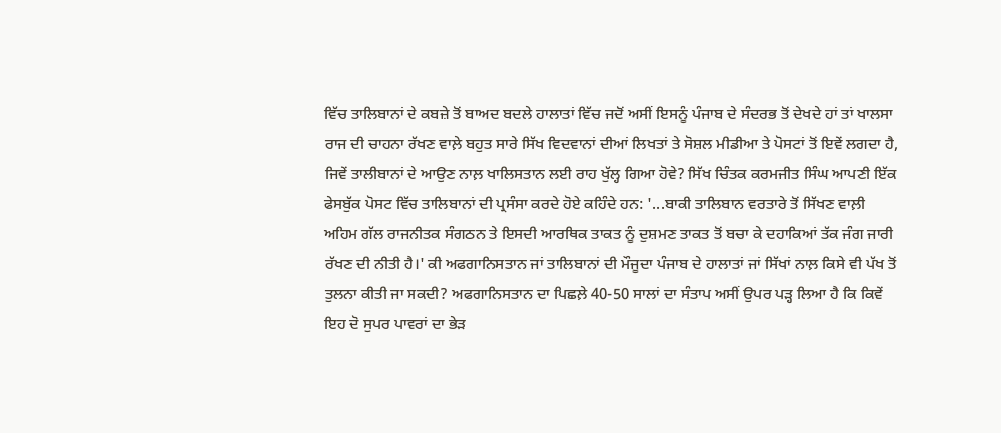ਵਿੱਚ ਤਾਲਿਬਾਨਾਂ ਦੇ ਕਬਜ਼ੇ ਤੋਂ ਬਾਅਦ ਬਦਲੇ ਹਾਲਾਤਾਂ ਵਿੱਚ ਜਦੋਂ ਅਸੀਂ ਇਸਨੂੰ ਪੰਜਾਬ ਦੇ ਸੰਦਰਭ ਤੋਂ ਦੇਖਦੇ ਹਾਂ ਤਾਂ ਖਾਲਸਾ ਰਾਜ ਦੀ ਚਾਹਨਾ ਰੱਖਣ ਵਾਲ਼ੇ ਬਹੁਤ ਸਾਰੇ ਸਿੱਖ ਵਿਦਵਾਨਾਂ ਦੀਆਂ ਲਿਖਤਾਂ ਤੇ ਸੋਸ਼ਲ ਮੀਡੀਆ ਤੇ ਪੋਸਟਾਂ ਤੋਂ ਇਵੇਂ ਲਗਦਾ ਹੈ, ਜਿਵੇਂ ਤਾਲੀਬਾਨਾਂ ਦੇ ਆਉਣ ਨਾਲ਼ ਖਾਲਿਸਤਾਨ ਲਈ ਰਾਹ ਖੁੱਲ੍ਹ ਗਿਆ ਹੋਵੇ? ਸਿੱਖ ਚਿੰਤਕ ਕਰਮਜੀਤ ਸਿੰਘ ਆਪਣੀ ਇੱਕ ਫੇਸਬੁੱਕ ਪੋਸਟ ਵਿੱਚ ਤਾਲਿਬਾਨਾਂ ਦੀ ਪ੍ਰਸੰਸਾ ਕਰਦੇ ਹੋਏ ਕਹਿੰਦੇ ਹਨ: '...ਬਾਕੀ ਤਾਲਿਬਾਨ ਵਰਤਾਰੇ ਤੋਂ ਸਿੱਖਣ ਵਾਲ਼ੀ ਅਹਿਮ ਗੱਲ ਰਾਜਨੀਤਕ ਸੰਗਠਨ ਤੇ ਇਸਦੀ ਆਰਥਿਕ ਤਾਕਤ ਨੂੰ ਦੁਸ਼ਮਣ ਤਾਕਤ ਤੋਂ ਬਚਾ ਕੇ ਦਹਾਕਿਆਂ ਤੱਕ ਜੰਗ ਜਾਰੀ ਰੱਖਣ ਦੀ ਨੀਤੀ ਹੈ।' ਕੀ ਅਫਗਾਨਿਸਤਾਨ ਜਾਂ ਤਾਲਿਬਾਨਾਂ ਦੀ ਮੌਜੂਦਾ ਪੰਜਾਬ ਦੇ ਹਾਲਾਤਾਂ ਜਾਂ ਸਿੱਖਾਂ ਨਾਲ਼ ਕਿਸੇ ਵੀ ਪੱਖ ਤੋਂ ਤੁਲਨਾ ਕੀਤੀ ਜਾ ਸਕਦੀ? ਅਫਗਾਨਿਸਤਾਨ ਦਾ ਪਿਛਲ਼ੇ 40-50 ਸਾਲਾਂ ਦਾ ਸੰਤਾਪ ਅਸੀਂ ਉਪਰ ਪੜ੍ਹ ਲਿਆ ਹੈ ਕਿ ਕਿਵੇਂ ਇਹ ਦੋ ਸੁਪਰ ਪਾਵਰਾਂ ਦਾ ਭੇੜ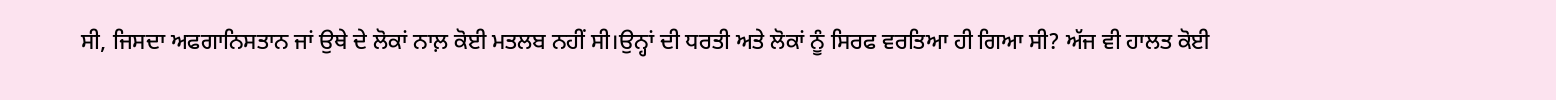ਸੀ, ਜਿਸਦਾ ਅਫਗਾਨਿਸਤਾਨ ਜਾਂ ਉਥੇ ਦੇ ਲੋਕਾਂ ਨਾਲ਼ ਕੋਈ ਮਤਲਬ ਨਹੀਂ ਸੀ।ਉਨ੍ਹਾਂ ਦੀ ਧਰਤੀ ਅਤੇ ਲੋਕਾਂ ਨੂੰ ਸਿਰਫ ਵਰਤਿਆ ਹੀ ਗਿਆ ਸੀ? ਅੱਜ ਵੀ ਹਾਲਤ ਕੋਈ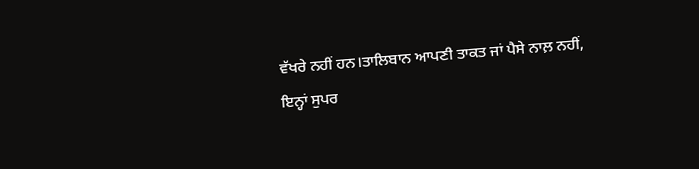ਵੱਖਰੇ ਨਹੀਂ ਹਨ।ਤਾਲਿਬਾਨ ਆਪਣੀ ਤਾਕਤ ਜਾਂ ਪੈਸੇ ਨਾਲ਼ ਨਹੀਂ, ਇਨ੍ਹਾਂ ਸੁਪਰ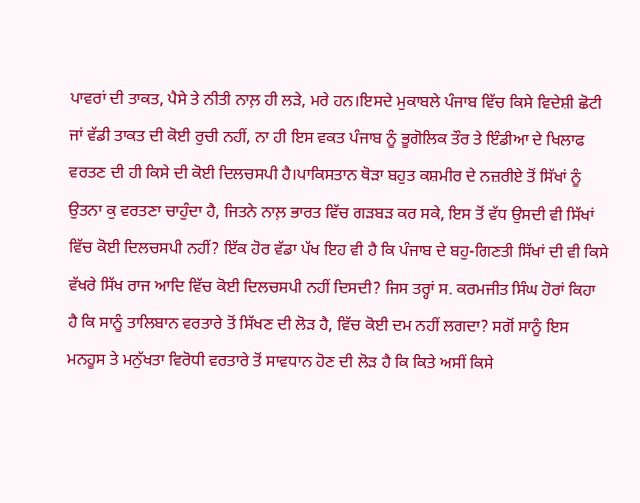ਪਾਵਰਾਂ ਦੀ ਤਾਕਤ, ਪੈਸੇ ਤੇ ਨੀਤੀ ਨਾਲ਼ ਹੀ ਲੜੇ, ਮਰੇ ਹਨ।ਇਸਦੇ ਮੁਕਾਬਲੇ ਪੰਜਾਬ ਵਿੱਚ ਕਿਸੇ ਵਿਦੇਸ਼ੀ ਛੋਟੀ ਜਾਂ ਵੱਡੀ ਤਾਕਤ ਦੀ ਕੋਈ ਰੁਚੀ ਨਹੀਂ, ਨਾ ਹੀ ਇਸ ਵਕਤ ਪੰਜਾਬ ਨੂੰ ਭੂਗੋਲਿਕ ਤੌਰ ਤੇ ਇੰਡੀਆ ਦੇ ਖਿਲਾਫ ਵਰਤਣ ਦੀ ਹੀ ਕਿਸੇ ਦੀ ਕੋਈ ਦਿਲਚਸਪੀ ਹੈ।ਪਾਕਿਸਤਾਨ ਥੋੜਾ ਬਹੁਤ ਕਸ਼ਮੀਰ ਦੇ ਨਜ਼ਰੀਏ ਤੋਂ ਸਿੱਖਾਂ ਨੂੰ ਉਤਨਾ ਕੁ ਵਰਤਣਾ ਚਾਹੁੰਦਾ ਹੈ, ਜਿਤਨੇ ਨਾਲ਼ ਭਾਰਤ ਵਿੱਚ ਗੜਬੜ ਕਰ ਸਕੇ, ਇਸ ਤੋਂ ਵੱਧ ਉਸਦੀ ਵੀ ਸਿੱਖਾਂ ਵਿੱਚ ਕੋਈ ਦਿਲਚਸਪੀ ਨਹੀਂ? ਇੱਕ ਹੋਰ ਵੱਡਾ ਪੱਖ ਇਹ ਵੀ ਹੈ ਕਿ ਪੰਜਾਬ ਦੇ ਬਹੁ-ਗਿਣਤੀ ਸਿੱਖਾਂ ਦੀ ਵੀ ਕਿਸੇ ਵੱਖਰੇ ਸਿੱਖ ਰਾਜ ਆਦਿ ਵਿੱਚ ਕੋਈ ਦਿਲਚਸਪੀ ਨਹੀਂ ਦਿਸਦੀ? ਜਿਸ ਤਰ੍ਹਾਂ ਸ. ਕਰਮਜੀਤ ਸਿੰਘ ਹੋਰਾਂ ਕਿਹਾ ਹੈ ਕਿ ਸਾਨੂੰ ਤਾਲਿਬਾਨ ਵਰਤਾਰੇ ਤੋਂ ਸਿੱਖਣ ਦੀ ਲੋੜ ਹੈ, ਵਿੱਚ ਕੋਈ ਦਮ ਨਹੀਂ ਲਗਦਾ? ਸਗੋਂ ਸਾਨੂੰ ਇਸ ਮਨਹੂਸ ਤੇ ਮਨੁੱਖਤਾ ਵਿਰੋਧੀ ਵਰਤਾਰੇ ਤੋਂ ਸਾਵਧਾਨ ਹੋਣ ਦੀ ਲੋੜ ਹੈ ਕਿ ਕਿਤੇ ਅਸੀਂ ਕਿਸੇ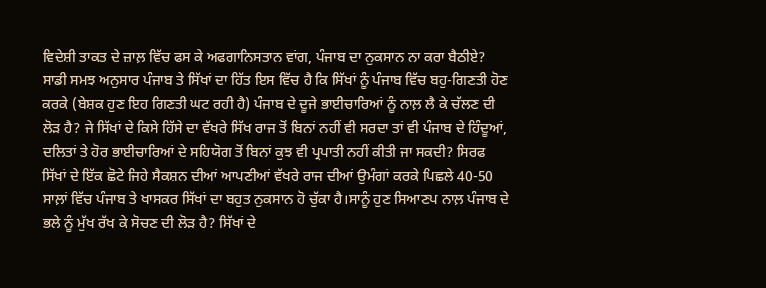ਵਿਦੇਸ਼ੀ ਤਾਕਤ ਦੇ ਜ਼ਾਲ਼ ਵਿੱਚ ਫਸ ਕੇ ਅਫਗਾਨਿਸਤਾਨ ਵਾਂਗ, ਪੰਜਾਬ ਦਾ ਨੁਕਸਾਨ ਨਾ ਕਰਾ ਬੈਠੀਏ? ਸਾਡੀ ਸਮਝ ਅਨੁਸਾਰ ਪੰਜਾਬ ਤੇ ਸਿੱਖਾਂ ਦਾ ਹਿੱਤ ਇਸ ਵਿੱਚ ਹੈ ਕਿ ਸਿੱਖਾਂ ਨੂੰ ਪੰਜਾਬ ਵਿੱਚ ਬਹੁ-ਗਿਣਤੀ ਹੋਣ ਕਰਕੇ (ਬੇਸ਼ਕ ਹੁਣ ਇਹ ਗਿਣਤੀ ਘਟ ਰਹੀ ਹੈ) ਪੰਜਾਬ ਦੇ ਦੂਜੇ ਭਾਈਚਾਰਿਆਂ ਨੂੰ ਨਾਲ਼ ਲੈ ਕੇ ਚੱਲਣ ਦੀ ਲੋੜ ਹੈ? ਜੇ ਸਿੱਖਾਂ ਦੇ ਕਿਸੇ ਹਿੱਸੇ ਦਾ ਵੱਖਰੇ ਸਿੱਖ ਰਾਜ ਤੋਂ ਬਿਨਾਂ ਨਹੀਂ ਵੀ ਸਰਦਾ ਤਾਂ ਵੀ ਪੰਜਾਬ ਦੇ ਹਿੰਦੂਆਂ, ਦਲਿਤਾਂ ਤੇ ਹੋਰ ਭਾਈਚਾਰਿਆਂ ਦੇ ਸਹਿਯੋਗ ਤੋਂ ਬਿਨਾਂ ਕੁਝ ਵੀ ਪ੍ਰਪਾਤੀ ਨਹੀਂ ਕੀਤੀ ਜਾ ਸਕਦੀ? ਸਿਰਫ ਸਿੱਖਾਂ ਦੇ ਇੱਕ ਛੋਟੇ ਜਿਹੇ ਸੈਕਸ਼ਨ ਦੀਆਂ ਆਪਣੀਆਂ ਵੱਖਰੇ ਰਾਜ ਦੀਆਂ ਉਮੰਗਾਂ ਕਰਕੇ ਪਿਛਲੇ 40-50 ਸਾਲ਼ਾਂ ਵਿੱਚ ਪੰਜਾਬ ਤੇ ਖਾਸਕਰ ਸਿੱਖਾਂ ਦਾ ਬਹੁਤ ਨੁਕਸਾਨ ਹੋ ਚੁੱਕਾ ਹੈ।ਸਾਨੂੰ ਹੁਣ ਸਿਆਣਪ ਨਾਲ਼ ਪੰਜਾਬ ਦੇ ਭਲੇ ਨੂੰ ਮੁੱਖ ਰੱਖ ਕੇ ਸੋਚਣ ਦੀ ਲੋੜ ਹੈ? ਸਿੱਖਾਂ ਦੇ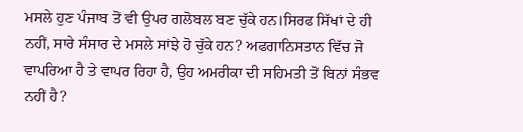ਮਸਲੇ ਹੁਣ ਪੰਜਾਬ ਤੋਂ ਵੀ ਉਪਰ ਗਲੋਬਲ ਬਣ ਚੁੱਕੇ ਹਨ।ਸਿਰਫ ਸਿੱਖਾਂ ਦੇ ਹੀ ਨਹੀਂ, ਸਾਰੇ ਸੰਸਾਰ ਦੇ ਮਸਲੇ ਸਾਂਝੇ ਹੋ ਚੁੱਕੇ ਹਨ? ਅਫਗਾਨਿਸਤਾਨ ਵਿੱਚ ਜੋ ਵਾਪਰਿਆ ਹੈ ਤੇ ਵਾਪਰ ਰਿਹਾ ਹੈ, ਉਹ ਅਮਰੀਕਾ ਦੀ ਸਹਿਮਤੀ ਤੋਂ ਬਿਨਾਂ ਸੰਭਵ ਨਹੀਂ ਹੈ?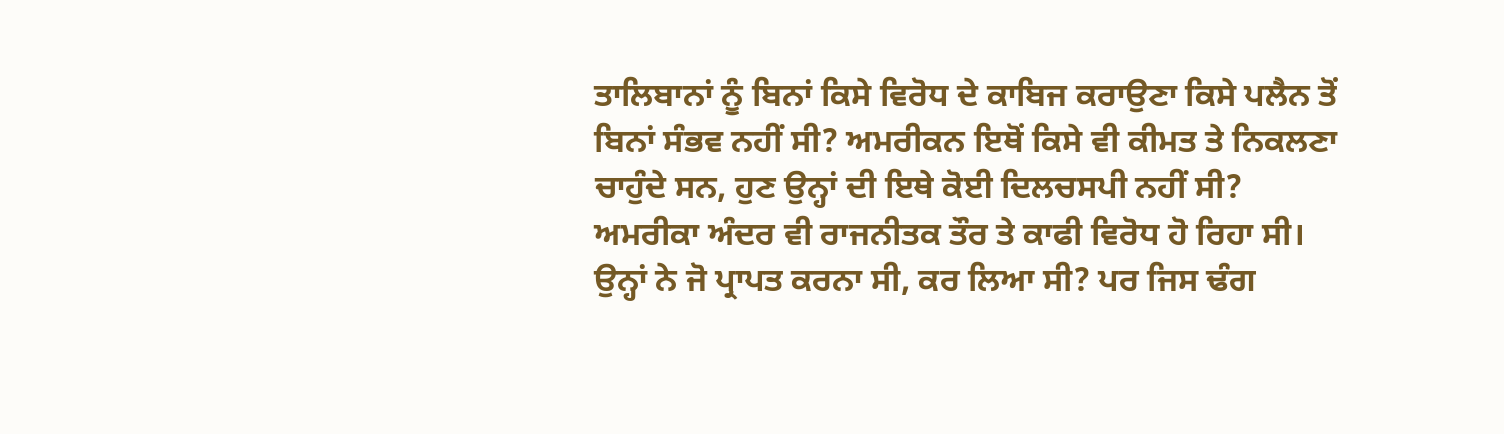ਤਾਲਿਬਾਨਾਂ ਨੂੰ ਬਿਨਾਂ ਕਿਸੇ ਵਿਰੋਧ ਦੇ ਕਾਬਿਜ ਕਰਾਉਣਾ ਕਿਸੇ ਪਲੈਨ ਤੋਂ ਬਿਨਾਂ ਸੰਭਵ ਨਹੀਂ ਸੀ? ਅਮਰੀਕਨ ਇਥੋਂ ਕਿਸੇ ਵੀ ਕੀਮਤ ਤੇ ਨਿਕਲਣਾ ਚਾਹੁੰਦੇ ਸਨ, ਹੁਣ ਉਨ੍ਹਾਂ ਦੀ ਇਥੇ ਕੋਈ ਦਿਲਚਸਪੀ ਨਹੀਂ ਸੀ? ਅਮਰੀਕਾ ਅੰਦਰ ਵੀ ਰਾਜਨੀਤਕ ਤੌਰ ਤੇ ਕਾਫੀ ਵਿਰੋਧ ਹੋ ਰਿਹਾ ਸੀ। ਉਨ੍ਹਾਂ ਨੇ ਜੋ ਪ੍ਰਾਪਤ ਕਰਨਾ ਸੀ, ਕਰ ਲਿਆ ਸੀ? ਪਰ ਜਿਸ ਢੰਗ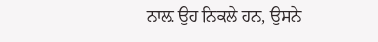ਨਾਲ਼ ਉਹ ਨਿਕਲੇ ਹਨ, ਉਸਨੇ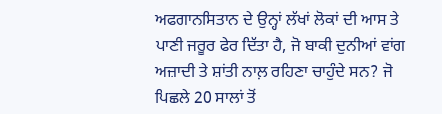ਅਫਗਾਨਸਿਤਾਨ ਦੇ ਉਨ੍ਹਾਂ ਲੱਖਾਂ ਲੋਕਾਂ ਦੀ ਆਸ ਤੇ ਪਾਣੀ ਜਰੂਰ ਫੇਰ ਦਿੱਤਾ ਹੈ, ਜੋ ਬਾਕੀ ਦੁਨੀਆਂ ਵਾਂਗ ਅਜ਼ਾਦੀ ਤੇ ਸ਼ਾਂਤੀ ਨਾਲ਼ ਰਹਿਣਾ ਚਾਹੁੰਦੇ ਸਨ? ਜੋ ਪਿਛਲੇ 20 ਸਾਲਾਂ ਤੋਂ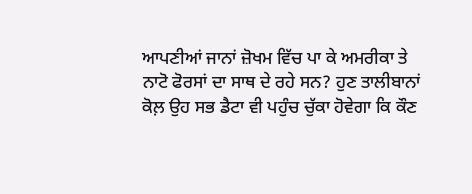ਆਪਣੀਆਂ ਜਾਨਾਂ ਜ਼ੋਖਮ ਵਿੱਚ ਪਾ ਕੇ ਅਮਰੀਕਾ ਤੇ ਨਾਟੋ ਫੋਰਸਾਂ ਦਾ ਸਾਥ ਦੇ ਰਹੇ ਸਨ? ਹੁਣ ਤਾਲੀਬਾਨਾਂ ਕੋਲ਼ ਉਹ ਸਭ ਡੈਟਾ ਵੀ ਪਹੁੰਚ ਚੁੱਕਾ ਹੋਵੇਗਾ ਕਿ ਕੌਣ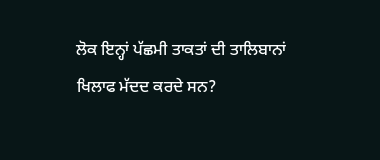ਲੋਕ ਇਨ੍ਹਾਂ ਪੱਛਮੀ ਤਾਕਤਾਂ ਦੀ ਤਾਲਿਬਾਨਾਂ ਖਿਲਾਫ ਮੱਦਦ ਕਰਦੇ ਸਨ?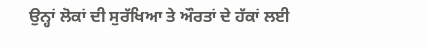ਉਨ੍ਹਾਂ ਲੋਕਾਂ ਦੀ ਸੁਰੱਖਿਆ ਤੇ ਔਰਤਾਂ ਦੇ ਹੱਕਾਂ ਲਈ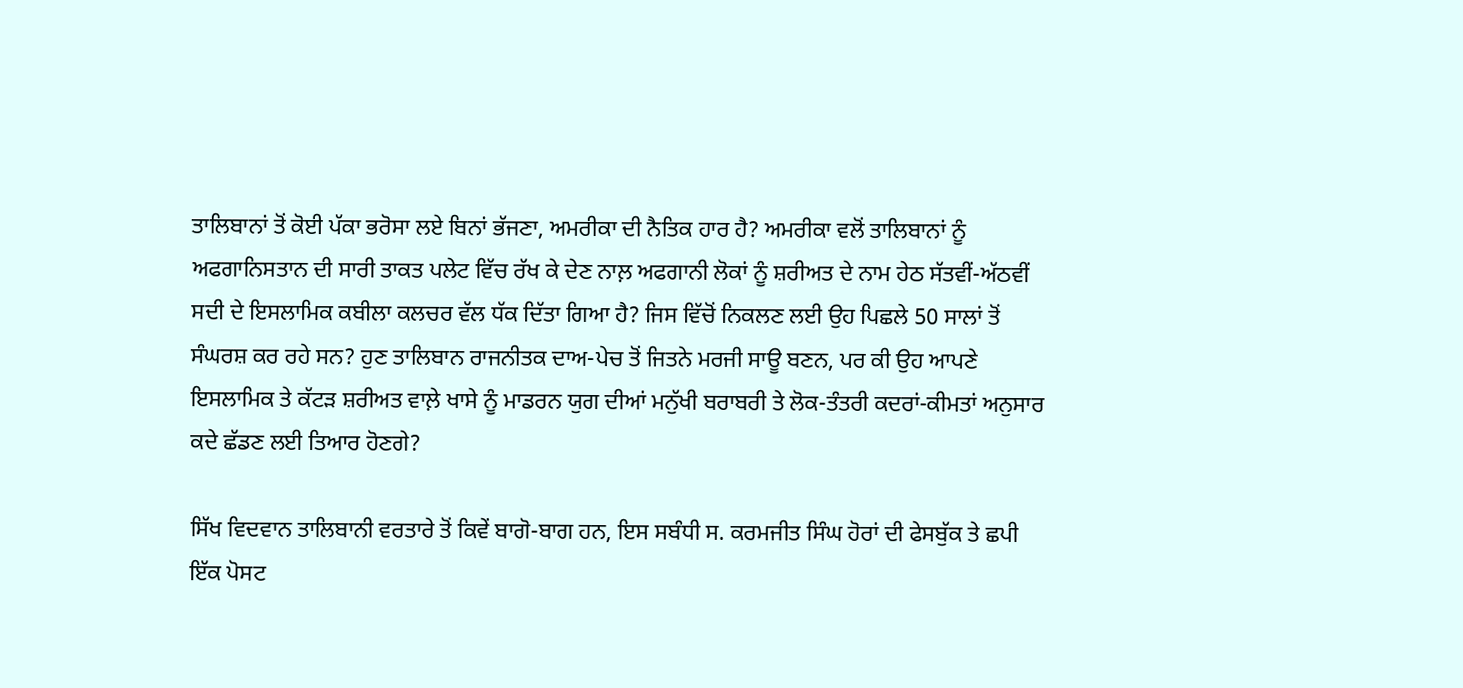ਤਾਲਿਬਾਨਾਂ ਤੋਂ ਕੋਈ ਪੱਕਾ ਭਰੋਸਾ ਲਏ ਬਿਨਾਂ ਭੱਜਣਾ, ਅਮਰੀਕਾ ਦੀ ਨੈਤਿਕ ਹਾਰ ਹੈ? ਅਮਰੀਕਾ ਵਲੋਂ ਤਾਲਿਬਾਨਾਂ ਨੂੰ ਅਫਗਾਨਿਸਤਾਨ ਦੀ ਸਾਰੀ ਤਾਕਤ ਪਲੇਟ ਵਿੱਚ ਰੱਖ ਕੇ ਦੇਣ ਨਾਲ਼ ਅਫਗਾਨੀ ਲੋਕਾਂ ਨੂੰ ਸ਼ਰੀਅਤ ਦੇ ਨਾਮ ਹੇਠ ਸੱਤਵੀਂ-ਅੱਠਵੀਂ ਸਦੀ ਦੇ ਇਸਲਾਮਿਕ ਕਬੀਲਾ ਕਲਚਰ ਵੱਲ ਧੱਕ ਦਿੱਤਾ ਗਿਆ ਹੈ? ਜਿਸ ਵਿੱਚੋਂ ਨਿਕਲਣ ਲਈ ਉਹ ਪਿਛਲੇ 50 ਸਾਲਾਂ ਤੋਂ ਸੰਘਰਸ਼ ਕਰ ਰਹੇ ਸਨ? ਹੁਣ ਤਾਲਿਬਾਨ ਰਾਜਨੀਤਕ ਦਾਅ-ਪੇਚ ਤੋਂ ਜਿਤਨੇ ਮਰਜੀ ਸਾਊ ਬਣਨ, ਪਰ ਕੀ ਉਹ ਆਪਣੇ ਇਸਲਾਮਿਕ ਤੇ ਕੱਟੜ ਸ਼ਰੀਅਤ ਵਾਲ਼ੇ ਖਾਸੇ ਨੂੰ ਮਾਡਰਨ ਯੁਗ ਦੀਆਂ ਮਨੁੱਖੀ ਬਰਾਬਰੀ ਤੇ ਲੋਕ-ਤੰਤਰੀ ਕਦਰਾਂ-ਕੀਮਤਾਂ ਅਨੁਸਾਰ ਕਦੇ ਛੱਡਣ ਲਈ ਤਿਆਰ ਹੋਣਗੇ?

ਸਿੱਖ ਵਿਦਵਾਨ ਤਾਲਿਬਾਨੀ ਵਰਤਾਰੇ ਤੋਂ ਕਿਵੇਂ ਬਾਗੋ-ਬਾਗ ਹਨ, ਇਸ ਸਬੰਧੀ ਸ. ਕਰਮਜੀਤ ਸਿੰਘ ਹੋਰਾਂ ਦੀ ਫੇਸਬੁੱਕ ਤੇ ਛਪੀ ਇੱਕ ਪੋਸਟ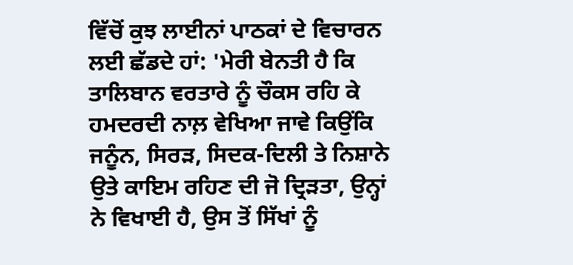ਵਿੱਚੋਂ ਕੁਝ ਲਾਈਨਾਂ ਪਾਠਕਾਂ ਦੇ ਵਿਚਾਰਨ ਲਈ ਛੱਡਦੇ ਹਾਂ: 'ਮੇਰੀ ਬੇਨਤੀ ਹੈ ਕਿ ਤਾਲਿਬਾਨ ਵਰਤਾਰੇ ਨੂੰ ਚੌਕਸ ਰਹਿ ਕੇ ਹਮਦਰਦੀ ਨਾਲ਼ ਵੇਖਿਆ ਜਾਵੇ ਕਿਉਂਕਿ ਜਨੂੰਨ, ਸਿਰੜ, ਸਿਦਕ-ਦਿਲੀ ਤੇ ਨਿਸ਼ਾਨੇ ਉਤੇ ਕਾਇਮ ਰਹਿਣ ਦੀ ਜੋ ਦ੍ਰਿੜਤਾ, ਉਨ੍ਹਾਂ ਨੇ ਵਿਖਾਈ ਹੈ, ਉਸ ਤੋਂ ਸਿੱਖਾਂ ਨੂੰ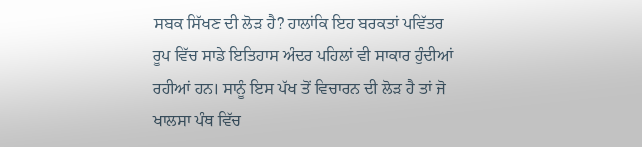ਸਬਕ ਸਿੱਖਣ ਦੀ ਲੋੜ ਹੈ? ਹਾਲਾਂਕਿ ਇਹ ਬਰਕਤਾਂ ਪਵਿੱਤਰ ਰੂਪ ਵਿੱਚ ਸਾਡੇ ਇਤਿਹਾਸ ਅੰਦਰ ਪਹਿਲਾਂ ਵੀ ਸਾਕਾਰ ਹੁੰਦੀਆਂ ਰਹੀਆਂ ਹਨ। ਸਾਨੂੰ ਇਸ ਪੱਖ ਤੋਂ ਵਿਚਾਰਨ ਦੀ ਲੋੜ ਹੈ ਤਾਂ ਜੋ ਖਾਲਸਾ ਪੰਥ ਵਿੱਚ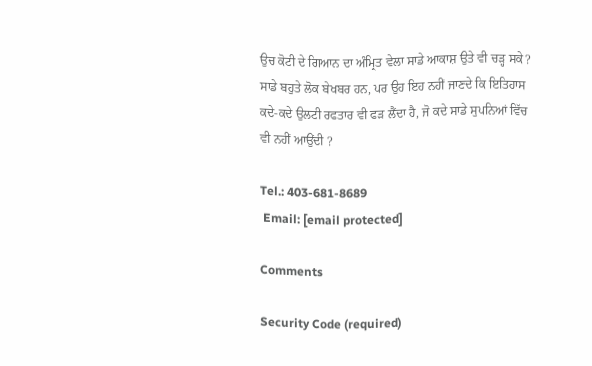ਉਚ ਕੋਟੀ ਦੇ ਗਿਆਨ ਦਾ ਅੰਮ੍ਰਿਤ ਵੇਲਾ ਸਾਡੇ ਆਕਾਸ਼ ਉਤੇ ਵੀ ਚੜ੍ਹ ਸਕੇ? ਸਾਡੇ ਬਹੁਤੇ ਲੋਕ ਬੇਖਬਰ ਹਨ, ਪਰ ਉਹ ਇਹ ਨਹੀਂ ਜਾਣਦੇ ਕਿ ਇਤਿਹਾਸ ਕਦੇ-ਕਦੇ ਉਲਟੀ ਰਫਤਾਰ ਵੀ ਫੜ ਲੈਂਦਾ ਹੈ, ਜੋ ਕਦੇ ਸਾਡੇ ਸੁਪਨਿਆਂ ਵਿੱਚ ਵੀ ਨਹੀਂ ਆਉਂਦੀ ?

Tel.: 403-681-8689
 Email: [email protected]

Comments

Security Code (required)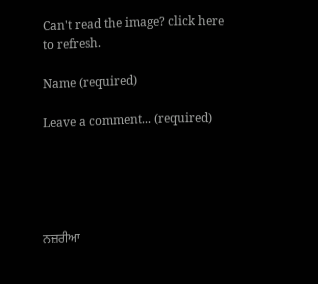Can't read the image? click here to refresh.

Name (required)

Leave a comment... (required)





ਨਜ਼ਰੀਆ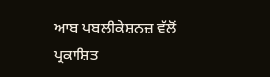ਆਬ ਪਬਲੀਕੇਸ਼ਨਜ਼ ਵੱਲੋਂ ਪ੍ਰਕਾਸ਼ਿਤ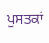ਪੁਸਤਕਾਂ